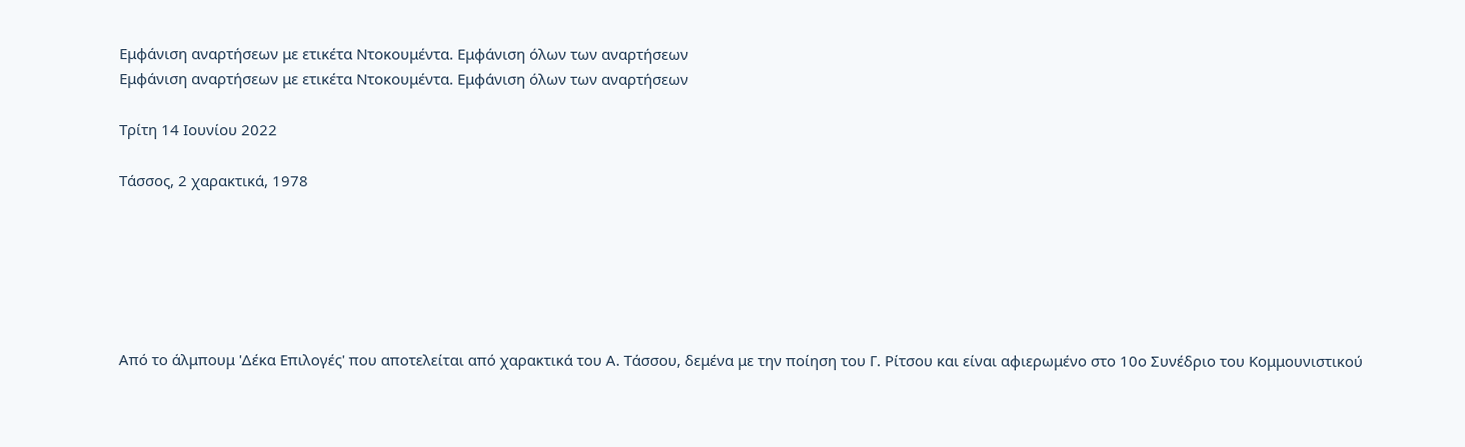Εμφάνιση αναρτήσεων με ετικέτα Ντοκουμέντα. Εμφάνιση όλων των αναρτήσεων
Εμφάνιση αναρτήσεων με ετικέτα Ντοκουμέντα. Εμφάνιση όλων των αναρτήσεων

Τρίτη 14 Ιουνίου 2022

Τάσσος, 2 χαρακτικά, 1978






Από το άλμπουμ 'Δέκα Επιλογές' που αποτελείται από χαρακτικά του Α. Τάσσου, δεμένα με την ποίηση του Γ. Ρίτσου και είναι αφιερωμένο στο 10ο Συνέδριο του Κομμουνιστικού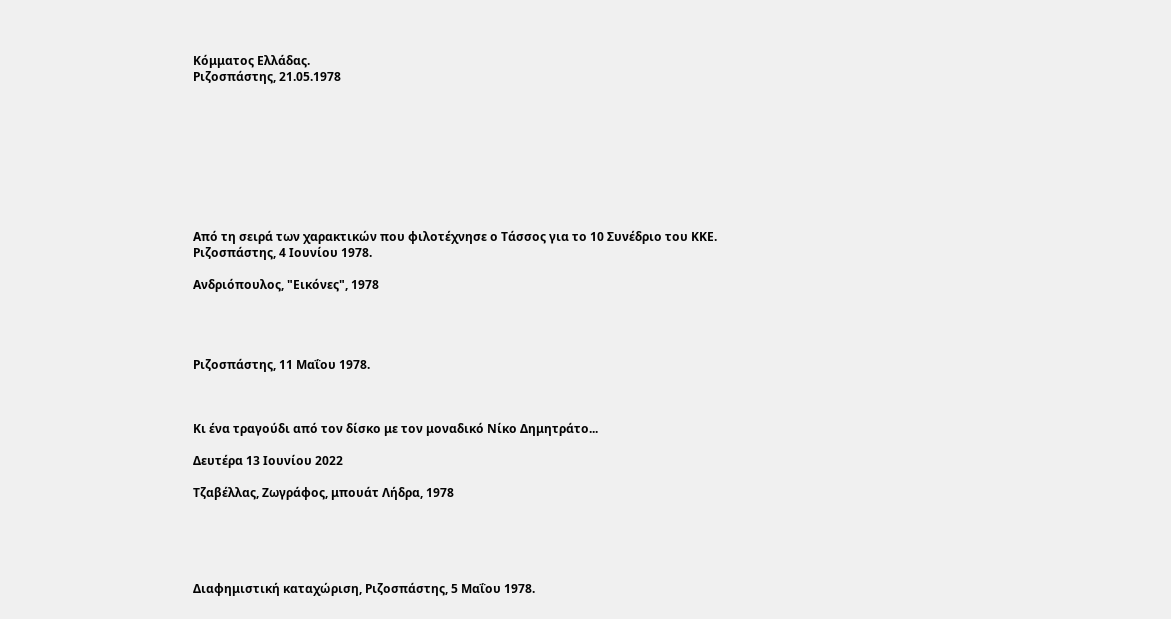Κόμματος Ελλάδας.
Ριζοσπάστης, 21.05.1978









Από τη σειρά των χαρακτικών που φιλοτέχνησε ο Τάσσος για το 10 Συνέδριο του ΚΚΕ.
Ριζοσπάστης, 4 Ιουνίου 1978.

Ανδριόπουλος, "Εικόνες", 1978




Ριζοσπάστης, 11 Μαΐου 1978.



Κι ένα τραγούδι από τον δίσκο με τον μοναδικό Νίκο Δημητράτο...

Δευτέρα 13 Ιουνίου 2022

Τζαβέλλας, Ζωγράφος, μπουάτ Λήδρα, 1978





Διαφημιστική καταχώριση, Ριζοσπάστης, 5 Μαΐου 1978.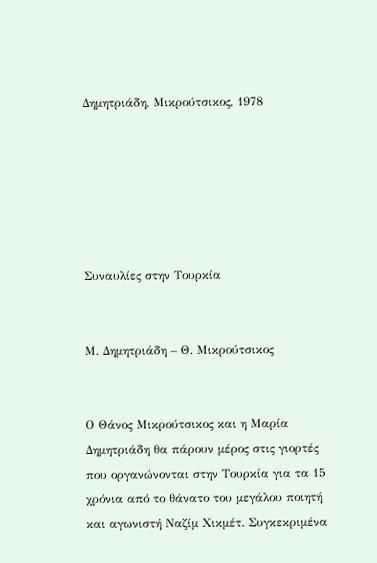Δημητριάδη, Μικρούτσικος, 1978






Συναυλίες στην Τουρκία


Μ. Δημητριάδη – Θ. Μικρούτσικος


Ο Θάνος Μικρούτσικος και η Μαρία Δημητριάδη θα πάρουν μέρος στις γιορτές που οργανώνονται στην Τουρκία για τα 15 χρόνια από το θάνατο του μεγάλου ποιητή και αγωνιστή Ναζίμ Χικμέτ. Συγκεκριμένα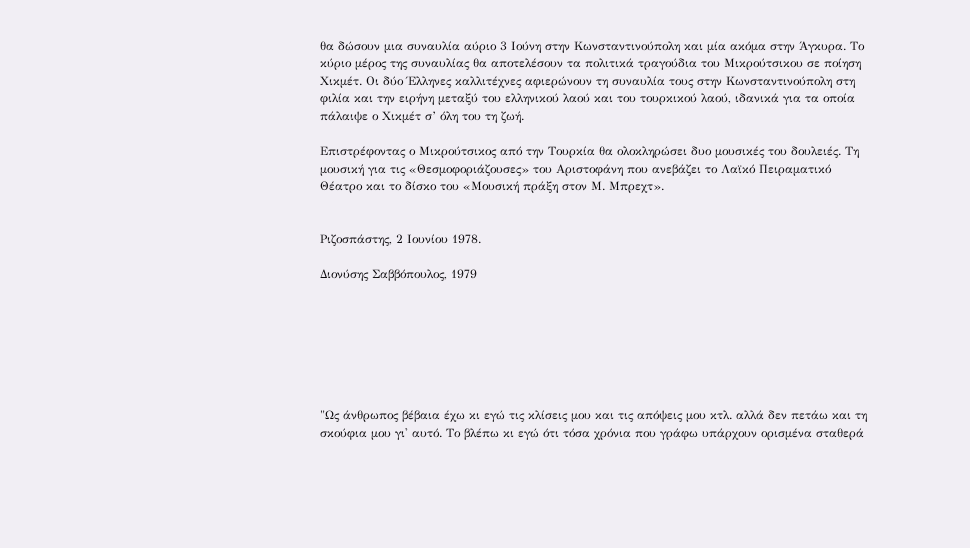θα δώσουν μια συναυλία αύριο 3 Ιούνη στην Κωνσταντινούπολη και μία ακόμα στην Άγκυρα. Το κύριο μέρος της συναυλίας θα αποτελέσουν τα πολιτικά τραγούδια του Μικρούτσικου σε ποίηση Χικμέτ. Οι δύο Έλληνες καλλιτέχνες αφιερώνουν τη συναυλία τους στην Κωνσταντινούπολη στη φιλία και την ειρήνη μεταξύ του ελληνικού λαού και του τουρκικού λαού, ιδανικά για τα οποία πάλαιψε ο Χικμέτ σ’ όλη του τη ζωή.

Επιστρέφοντας ο Μικρούτσικος από την Τουρκία θα ολοκληρώσει δυο μουσικές του δουλειές. Τη μουσική για τις «Θεσμοφοριάζουσες» του Αριστοφάνη που ανεβάζει το Λαϊκό Πειραματικό Θέατρο και το δίσκο του «Μουσική πράξη στον Μ. Μπρεχτ».


Ριζοσπάστης, 2 Ιουνίου 1978.

Διονύσης Σαββόπουλος, 1979







"Ως άνθρωπος βέβαια έχω κι εγώ τις κλίσεις μου και τις απόψεις μου κτλ. αλλά δεν πετάω και τη σκούφια μου γι' αυτό. Το βλέπω κι εγώ ότι τόσα χρόνια που γράφω υπάρχουν ορισμένα σταθερά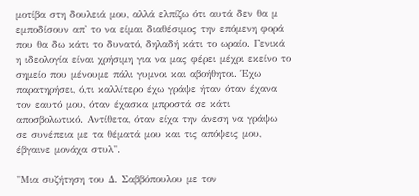μοτίβα στη δουλειά μου, αλλά ελπίζω ότι αυτά δεν θα μ εμποδίσουν απ' το να είμαι διαθέσιμος την επόμενη φορά που θα δω κάτι το δυνατό, δηλαδή κάτι το ωραίο. Γενικά η ιδεολογία είναι χρήσιμη για να μας φέρει μέχρι εκείνο το σημείο που μένουμε πάλι γυμνοι και αβοήθητοι. Έχω παρατηρήσει, ό,τι καλλίτερο έχω γράψε ήταν όταν έχανα τον εαυτό μου, όταν έχασκα μπροστά σε κάτι αποσβολωτικό. Αντίθετα, όταν είχα την άνεση να γράψω σε συνέπεια με τα θέματά μου και τις απόψεις μου, έβγαινε μονάχα στυλ".

"Μια συζήτηση του Δ. Σαββόπουλου με τον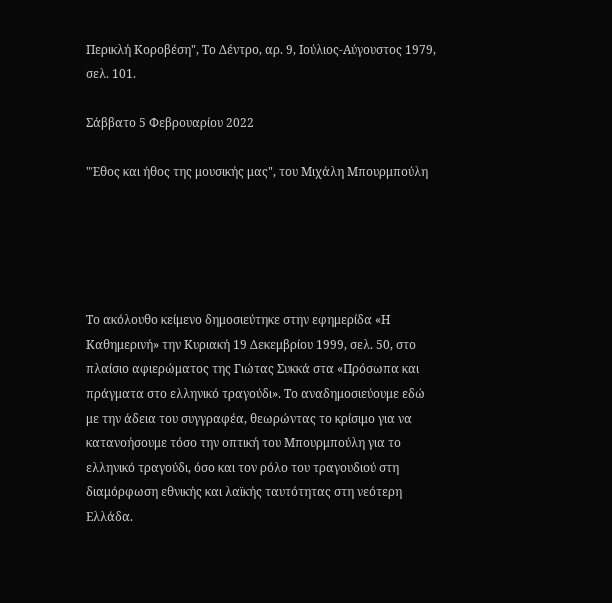Περικλή Κοροβέση", Το Δέντρο, αρ. 9, Ιούλιος-Αύγουστος 1979, σελ. 101.

Σάββατο 5 Φεβρουαρίου 2022

"Έθος και ήθος της μουσικής μας", του Μιχάλη Μπουρμπούλη





Το ακόλουθο κείμενο δημοσιεύτηκε στην εφημερίδα «Η Καθημερινή» την Κυριακή 19 Δεκεμβρίου 1999, σελ. 50, στο πλαίσιο αφιερώματος της Γιώτας Συκκά στα «Πρόσωπα και πράγματα στο ελληνικό τραγούδι». Το αναδημοσιεύουμε εδώ με την άδεια του συγγραφέα, θεωρώντας το κρίσιμο για να κατανοήσουμε τόσο την οπτική του Μπουρμπούλη για το ελληνικό τραγούδι, όσο και τον ρόλο του τραγουδιού στη διαμόρφωση εθνικής και λαϊκής ταυτότητας στη νεότερη Ελλάδα.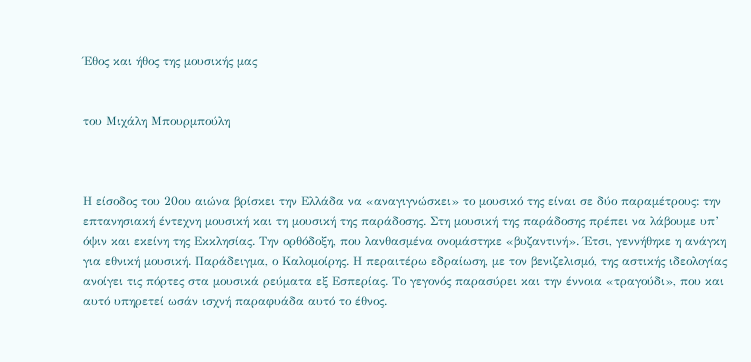Έθος και ήθος της μουσικής μας


του Μιχάλη Μπουρμπούλη



Η είσοδος του 20ου αιώνα βρίσκει την Ελλάδα να «αναγιγνώσκει» το μουσικό της είναι σε δύο παραμέτρους: την επτανησιακή έντεχνη μουσική και τη μουσική της παράδοσης. Στη μουσική της παράδοσης πρέπει να λάβουμε υπ’ όψιν και εκείνη της Εκκλησίας. Την ορθόδοξη, που λανθασμένα ονομάστηκε «βυζαντινή». Έτσι, γεννήθηκε η ανάγκη για εθνική μουσική. Παράδειγμα, ο Καλομοίρης. Η περαιτέρω εδραίωση, με τον βενιζελισμό, της αστικής ιδεολογίας ανοίγει τις πόρτες στα μουσικά ρεύματα εξ Εσπερίας. Το γεγονός παρασύρει και την έννοια «τραγούδι», που και αυτό υπηρετεί ωσάν ισχνή παραφυάδα αυτό το έθνος.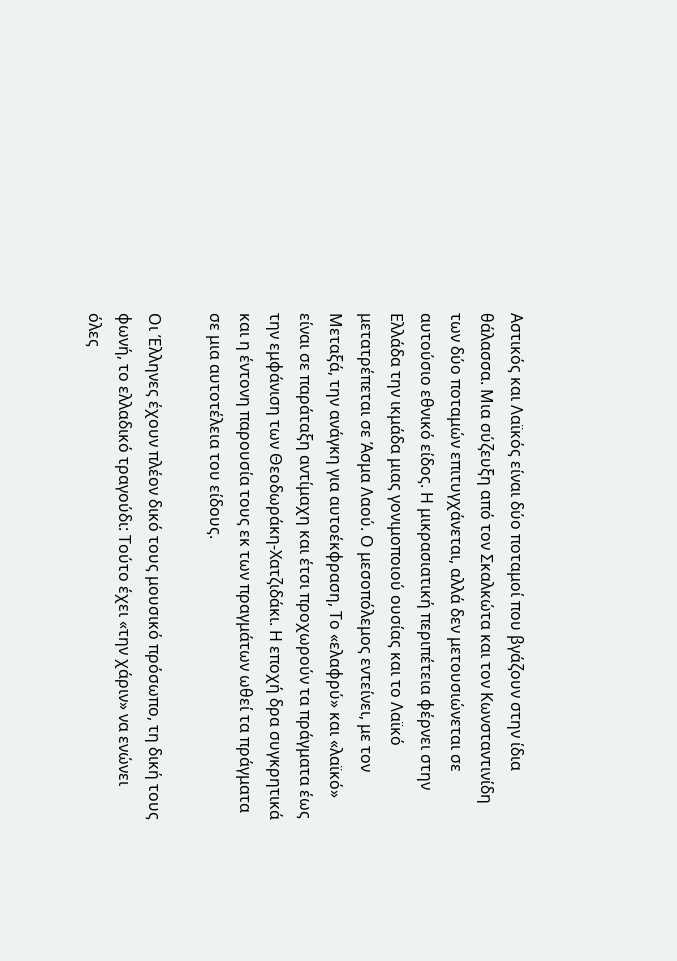Αστικός και Λαϊκός είναι δύο ποταμοί που βγάζουν στην ίδια θάλασσα. Μια σύζευξη από τον Σκαλκώτα και τον Κωνσταντινίδη των δύο ποταμών επιτυγχάνεται, αλλά δεν μετουσιώνεται σε αυτούσιο εθνικό είδος. Η μικρασιατική περιπέτεια φέρνει στην Ελλάδα την ικμάδα μιας γονιμοποιού ουσίας και το Λαϊκό μετατρέπεται σε Άσμα Λαού. Ο μεσοπόλεμος εντείνει, με τον Μεταξά, την ανάγκη για αυτοέκφραση, Το «ελαφρύ» και «λαϊκό» είναι σε παράταξη αντίμαχη και έτσι προχωρούν τα πράγματα έως την εμφάνιση των Θεοδωράκη-Χατζιδάκι. Η εποχή δρα συγκρητικά και η έντονη παρουσία τους εκ των πραγμάτων ωθεί τα πράγματα σε μια αυτοτέλεια του είδους.

Οι Έλληνες έχουν πλέον δικό τους μουσικό πρόσωπο, τη δική τους φωνή, το ελλαδικό τραγούδι: Τούτο έχει «την χάριν» να ενώνει όλες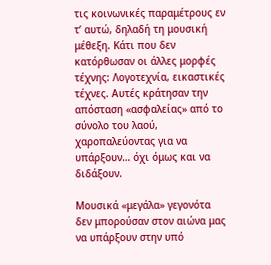τις κοινωνικές παραμέτρους εν τ’ αυτώ, δηλαδή τη μουσική μέθεξη. Κάτι που δεν κατόρθωσαν οι άλλες μορφές τέχνης: Λογοτεχνία, εικαστικές τέχνες. Αυτές κράτησαν την απόσταση «ασφαλείας» από το σύνολο του λαού, χαροπαλεύοντας για να υπάρξουν… όχι όμως και να διδάξουν.

Μουσικά «μεγάλα» γεγονότα δεν μπορούσαν στον αιώνα μας να υπάρξουν στην υπό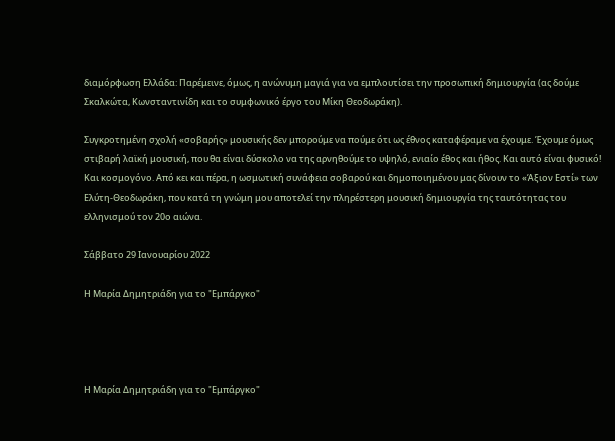διαμόρφωση Ελλάδα: Παρέμεινε, όμως, η ανώνυμη μαγιά για να εμπλουτίσει την προσωπική δημιουργία (ας δούμε Σκαλκώτα, Κωνσταντινίδη και το συμφωνικό έργο του Μίκη Θεοδωράκη).

Συγκροτημένη σχολή «σοβαρής» μουσικής δεν μπορούμε να πούμε ότι ως έθνος καταφέραμε να έχουμε. Έχουμε όμως στιβαρή λαϊκή μουσική, που θα είναι δύσκολο να της αρνηθούμε το υψηλό, ενιαίο έθος και ήθος. Και αυτό είναι φυσικό! Και κοσμογόνο. Από κει και πέρα, η ωσμωτική συνάφεια σοβαρού και δημοποιημένου μας δίνουν το «Άξιον Εστί» των Ελύτη-Θεοδωράκη, που κατά τη γνώμη μου αποτελεί την πληρέστερη μουσική δημιουργία της ταυτότητας του ελληνισμού τον 20ο αιώνα.

Σάββατο 29 Ιανουαρίου 2022

Η Μαρία Δημητριάδη για το "Εμπάργκο"




Η Μαρία Δημητριάδη για το "Εμπάργκο"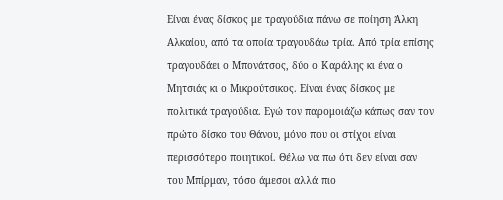Είναι ένας δίσκος με τραγούδια πάνω σε ποίηση Άλκη Αλκαίου, από τα οποία τραγουδάω τρία. Από τρία επίσης τραγουδάει ο Μπονάτσος, δύο ο Καράλης κι ένα ο Μητσιάς κι ο Μικρούτσικος. Είναι ένας δίσκος με πολιτικά τραγούδια. Εγώ τον παρομοιάζω κάπως σαν τον πρώτο δίσκο του Θάνου, μόνο που οι στίχοι είναι περισσότερο ποιητικοί. Θέλω να πω ότι δεν είναι σαν του Μπίρμαν, τόσο άμεσοι αλλά πιο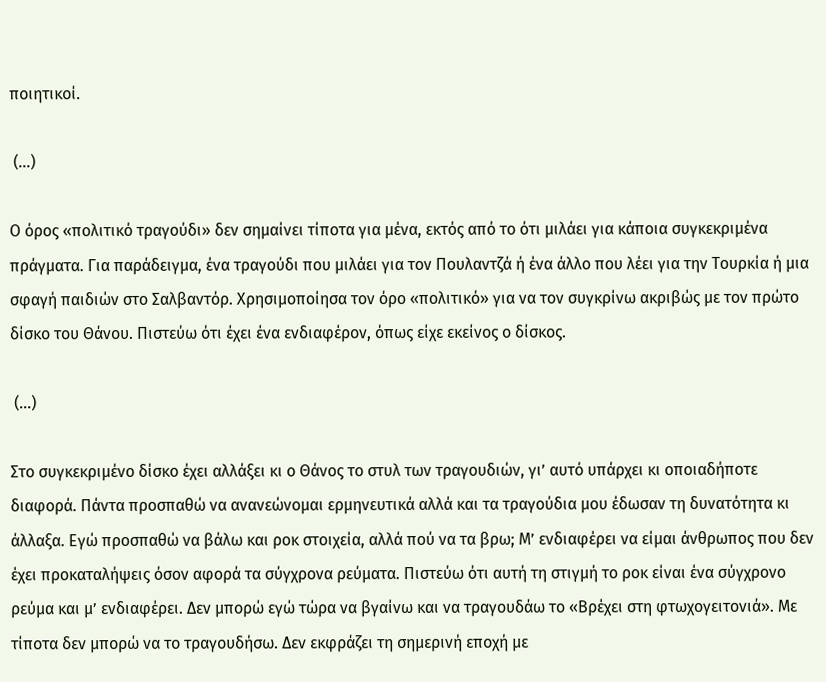ποιητικοί.

 (...)

Ο όρος «πολιτικό τραγούδι» δεν σημαίνει τίποτα για μένα, εκτός από το ότι μιλάει για κάποια συγκεκριμένα πράγματα. Για παράδειγμα, ένα τραγούδι που μιλάει για τον Πουλαντζά ή ένα άλλο που λέει για την Τουρκία ή μια σφαγή παιδιών στο Σαλβαντόρ. Χρησιμοποίησα τον όρο «πολιτικό» για να τον συγκρίνω ακριβώς με τον πρώτο δίσκο του Θάνου. Πιστεύω ότι έχει ένα ενδιαφέρον, όπως είχε εκείνος ο δίσκος.

 (...)

Στο συγκεκριμένο δίσκο έχει αλλάξει κι ο Θάνος το στυλ των τραγουδιών, γι’ αυτό υπάρχει κι οποιαδήποτε διαφορά. Πάντα προσπαθώ να ανανεώνομαι ερμηνευτικά αλλά και τα τραγούδια μου έδωσαν τη δυνατότητα κι άλλαξα. Εγώ προσπαθώ να βάλω και ροκ στοιχεία, αλλά πού να τα βρω; Μ’ ενδιαφέρει να είμαι άνθρωπος που δεν έχει προκαταλήψεις όσον αφορά τα σύγχρονα ρεύματα. Πιστεύω ότι αυτή τη στιγμή το ροκ είναι ένα σύγχρονο ρεύμα και μ’ ενδιαφέρει. Δεν μπορώ εγώ τώρα να βγαίνω και να τραγουδάω το «Βρέχει στη φτωχογειτονιά». Με τίποτα δεν μπορώ να το τραγουδήσω. Δεν εκφράζει τη σημερινή εποχή με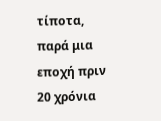τίποτα, παρά μια εποχή πριν 20 χρόνια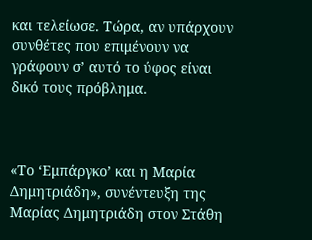και τελείωσε. Τώρα, αν υπάρχουν συνθέτες που επιμένουν να γράφουν σ’ αυτό το ύφος είναι δικό τους πρόβλημα.



«Το ‘Εμπάργκο’ και η Μαρία Δημητριάδη», συνέντευξη της Μαρίας Δημητριάδη στον Στάθη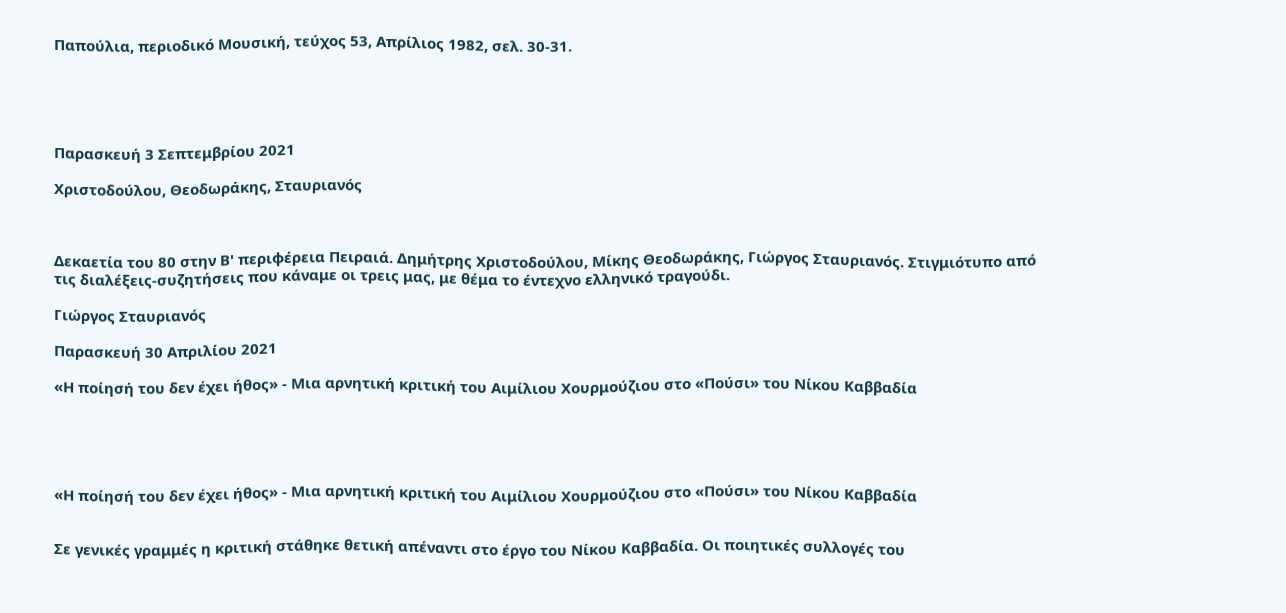Παπούλια, περιοδικό Μουσική, τεύχος 53, Απρίλιος 1982, σελ. 30-31.





Παρασκευή 3 Σεπτεμβρίου 2021

Χριστοδούλου, Θεοδωράκης, Σταυριανός



Δεκαετία του 80 στην Β' περιφέρεια Πειραιά. Δημήτρης Χριστοδούλου, Μίκης Θεοδωράκης, Γιώργος Σταυριανός. Στιγμιότυπο από τις διαλέξεις-συζητήσεις που κάναμε οι τρεις μας, με θέμα το έντεχνο ελληνικό τραγούδι.

Γιώργος Σταυριανός

Παρασκευή 30 Απριλίου 2021

«Η ποίησή του δεν έχει ήθος» - Μια αρνητική κριτική του Αιμίλιου Χουρμούζιου στο «Πούσι» του Νίκου Καββαδία





«Η ποίησή του δεν έχει ήθος» - Μια αρνητική κριτική του Αιμίλιου Χουρμούζιου στο «Πούσι» του Νίκου Καββαδία


Σε γενικές γραμμές η κριτική στάθηκε θετική απέναντι στο έργο του Νίκου Καββαδία. Οι ποιητικές συλλογές του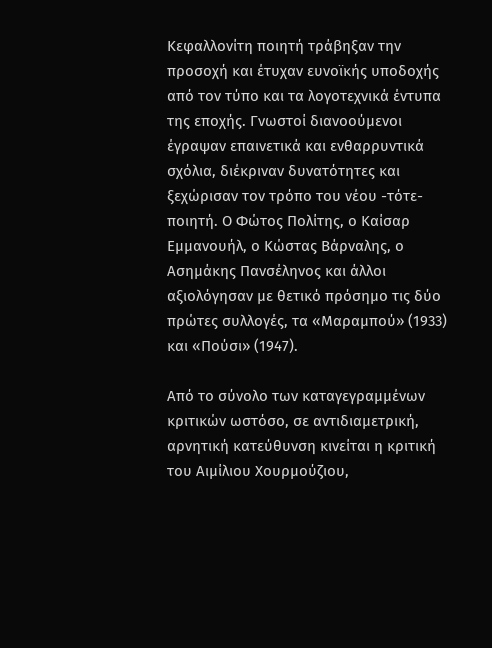Κεφαλλονίτη ποιητή τράβηξαν την προσοχή και έτυχαν ευνοϊκής υποδοχής από τον τύπο και τα λογοτεχνικά έντυπα της εποχής. Γνωστοί διανοούμενοι έγραψαν επαινετικά και ενθαρρυντικά σχόλια, διέκριναν δυνατότητες και ξεχώρισαν τον τρόπο του νέου -τότε- ποιητή. Ο Φώτος Πολίτης, ο Καίσαρ Εμμανουήλ, ο Κώστας Βάρναλης, ο Ασημάκης Πανσέληνος και άλλοι αξιολόγησαν με θετικό πρόσημο τις δύο πρώτες συλλογές, τα «Μαραμπού» (1933) και «Πούσι» (1947).

Από το σύνολο των καταγεγραμμένων κριτικών ωστόσο, σε αντιδιαμετρική, αρνητική κατεύθυνση κινείται η κριτική του Αιμίλιου Χουρμούζιου,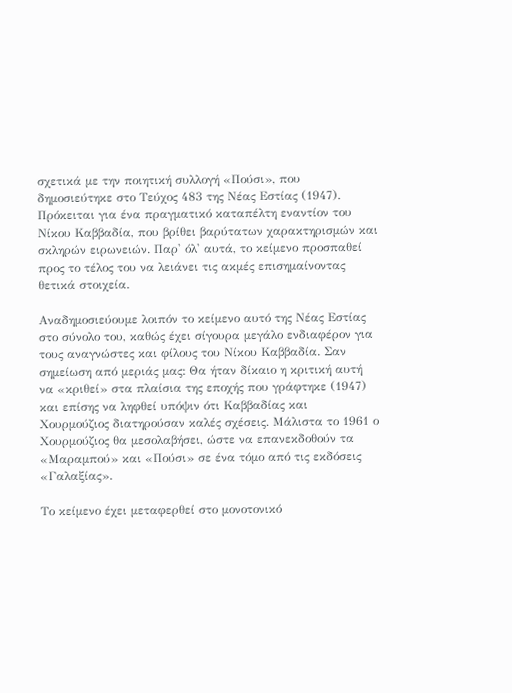σχετικά με την ποιητική συλλογή «Πούσι», που δημοσιεύτηκε στο Τεύχος 483 της Νέας Εστίας (1947). Πρόκειται για ένα πραγματικό καταπέλτη εναντίον του Νίκου Καββαδία, που βρίθει βαρύτατων χαρακτηρισμών και σκληρών ειρωνειών. Παρ' όλ' αυτά, το κείμενο προσπαθεί προς το τέλος του να λειάνει τις ακμές επισημαίνοντας θετικά στοιχεία.

Αναδημοσιεύουμε λοιπόν το κείμενο αυτό της Νέας Εστίας στο σύνολο του, καθώς έχει σίγουρα μεγάλο ενδιαφέρον για τους αναγνώστες και φίλους του Νίκου Καββαδία. Σαν σημείωση από μεριάς μας: Θα ήταν δίκαιο η κριτική αυτή να «κριθεί» στα πλαίσια της εποχής που γράφτηκε (1947) και επίσης να ληφθεί υπόψιν ότι Καββαδίας και Χουρμούζιος διατηρούσαν καλές σχέσεις. Μάλιστα το 1961 ο Χουρμούζιος θα μεσολαβήσει, ώστε να επανεκδοθούν τα «Μαραμπού» και «Πούσι» σε ένα τόμο από τις εκδόσεις «Γαλαξίας».

Το κείμενο έχει μεταφερθεί στο μονοτονικό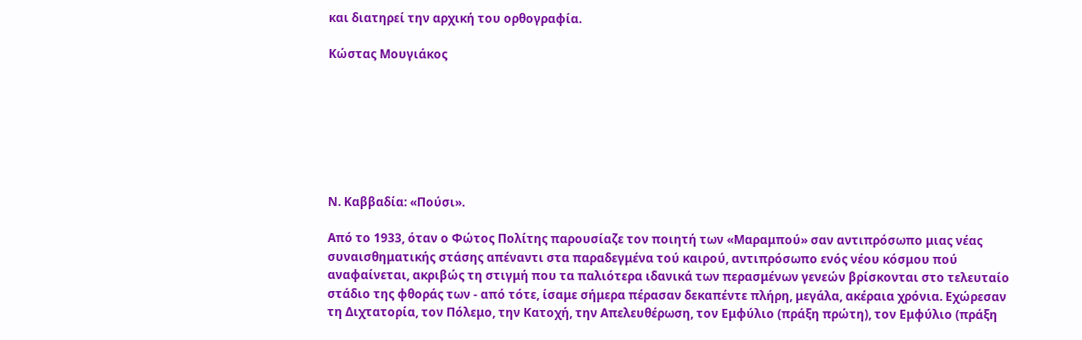και διατηρεί την αρχική του ορθογραφία.

Κώστας Μουγιάκος







Ν. Καββαδία: «Πούσι».

Από το 1933, όταν ο Φώτος Πολίτης παρουσίαζε τον ποιητή των «Μαραμπού» σαν αντιπρόσωπο μιας νέας συναισθηματικής στάσης απέναντι στα παραδεγμένα τού καιρού, αντιπρόσωπο ενός νέου κόσμου πού αναφαίνεται, ακριβώς τη στιγμή που τα παλιότερα ιδανικά των περασμένων γενεών βρίσκονται στο τελευταίο στάδιο της φθοράς των - από τότε, ίσαμε σήμερα πέρασαν δεκαπέντε πλήρη, μεγάλα, ακέραια χρόνια. Εχώρεσαν τη Διχτατορία, τον Πόλεμο, την Κατοχή, την Απελευθέρωση, τον Εμφύλιο (πράξη πρώτη), τον Εμφύλιο (πράξη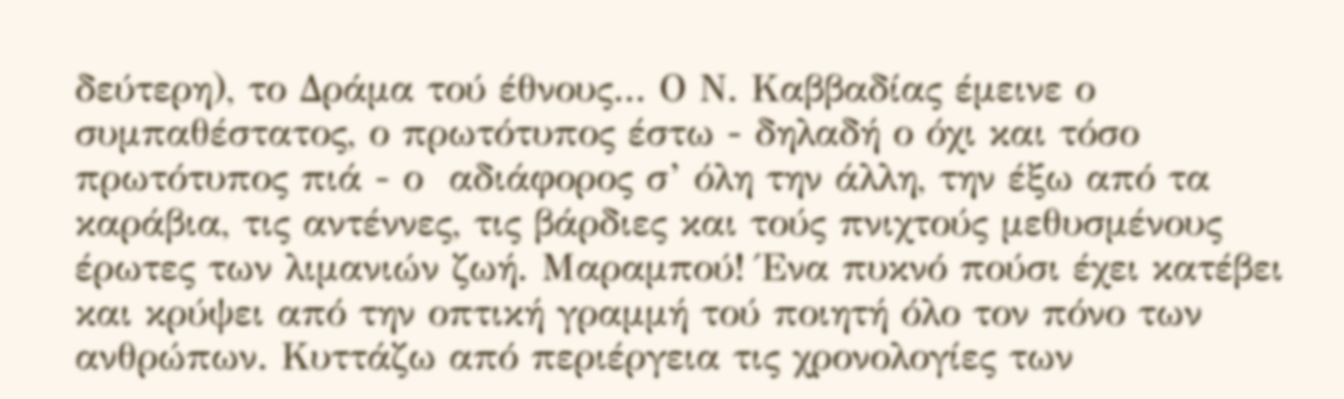δεύτερη), το Δράμα τού έθνους... Ο Ν. Καββαδίας έμεινε ο συμπαθέστατος, ο πρωτότυπος έστω - δηλαδή ο όχι και τόσο πρωτότυπος πιά - ο  αδιάφορος σ’ όλη την άλλη, την έξω από τα καράβια, τις αντέννες, τις βάρδιες και τούς πνιχτούς μεθυσμένους έρωτες των λιμανιών ζωή. Μαραμπού! Ένα πυκνό πούσι έχει κατέβει και κρύψει από την οπτική γραμμή τού ποιητή όλο τον πόνο των ανθρώπων. Κυττάζω από περιέργεια τις χρονολογίες των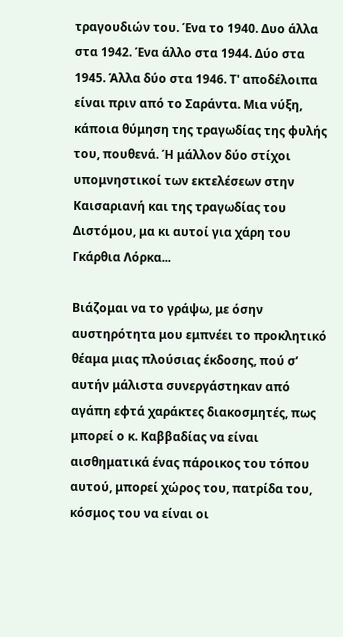τραγουδιών του. Ένα το 1940. Δυο άλλα στα 1942. Ένα άλλο στα 1944. Δύο στα 1945. Άλλα δύο στα 1946. Τ' αποδέλοιπα είναι πριν από το Σαράντα. Μια νύξη, κάποια θύμηση της τραγωδίας της φυλής του, πουθενά. Ή μάλλον δύο στίχοι υπομνηστικοί των εκτελέσεων στην Καισαριανή και της τραγωδίας του Διστόμου, μα κι αυτοί για χάρη του Γκάρθια Λόρκα...

Βιάζομαι να το γράψω, με όσην αυστηρότητα μου εμπνέει το προκλητικό θέαμα μιας πλούσιας έκδοσης, πού σ’ αυτήν μάλιστα συνεργάστηκαν από αγάπη εφτά χαράκτες διακοσμητές, πως μπορεί ο κ. Καββαδίας να είναι αισθηματικά ένας πάροικος του τόπου αυτού, μπορεί χώρος του, πατρίδα του, κόσμος του να είναι οι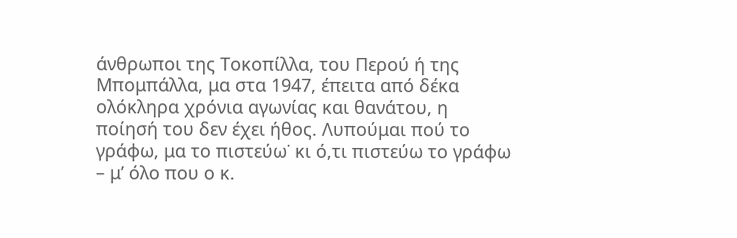άνθρωποι της Τοκοπίλλα, του Περού ή της Μπομπάλλα, μα στα 1947, έπειτα από δέκα ολόκληρα χρόνια αγωνίας και θανάτου, η ποίησή του δεν έχει ήθος. Λυπούμαι πού το γράφω, μα το πιστεύω˙ κι ό,τι πιστεύω το γράφω – μ’ όλο που ο κ.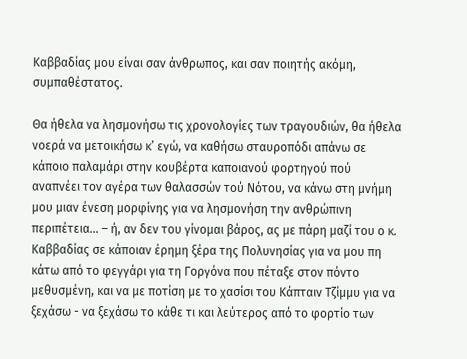Καββαδίας μου είναι σαν άνθρωπος, και σαν ποιητής ακόμη, συμπαθέστατος.

Θα ήθελα να λησμονήσω τις χρονολογίες των τραγουδιών, θα ήθελα νοερά να μετοικήσω κ’ εγώ, να καθήσω σταυροπόδι απάνω σε κάποιο παλαμάρι στην κουβέρτα καποιανού φορτηγού πού αναπνέει τον αγέρα των θαλασσών τού Νότου, να κάνω στη μνήμη μου μιαν ένεση μορφίνης για να λησμονήση την ανθρώπινη περιπέτεια... – ή, αν δεν του γίνομαι βάρος, ας με πάρη μαζί του ο κ. Καββαδίας σε κάποιαν έρημη ξέρα της Πολυνησίας για να μου πη κάτω από το φεγγάρι για τη Γοργόνα που πέταξε στον πόντο μεθυσμένη, και να με ποτίση με το χασίσι του Κάπταιν Τζίμμυ για να ξεχάσω - να ξεχάσω το κάθε τι και λεύτερος από το φορτίο των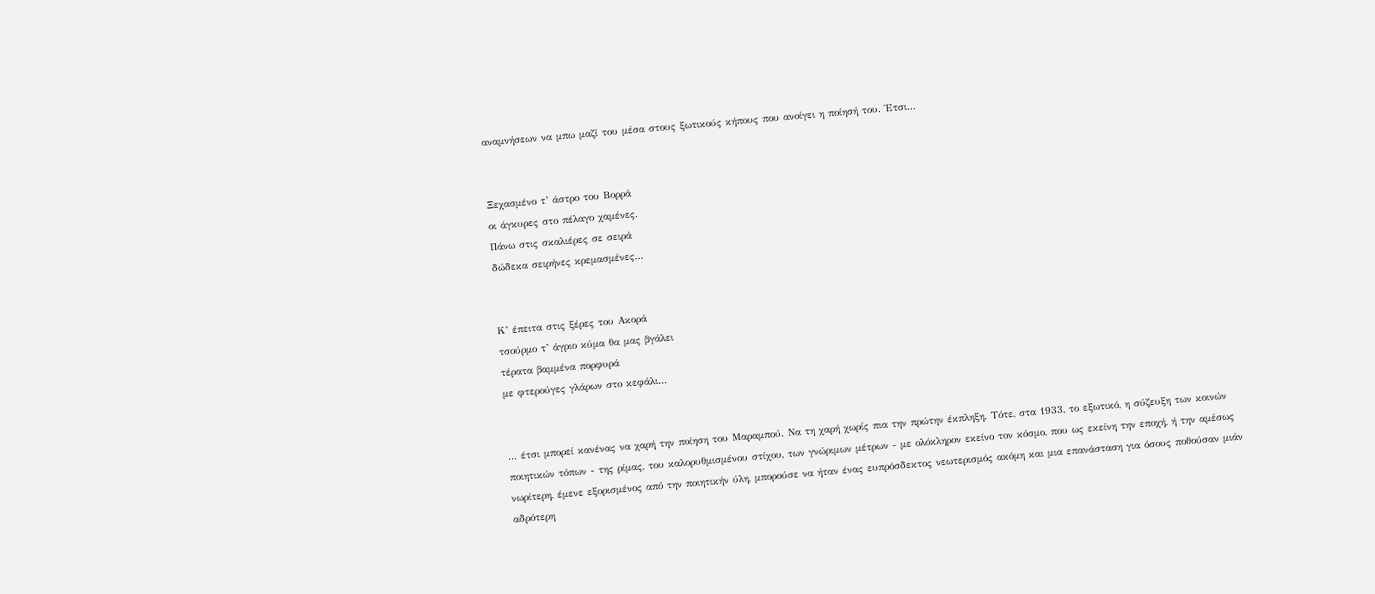αναμνήσεων να μπω μαζί του μέσα στους ξωτικούς κήπους που ανοίγει η ποίησή του. Έτσι...


Ξεχασμένο τ’ άστρο του Βορρά
οι άγκυρες στο πέλαγο χαμένες.
Πάνω στις σκαλιέρες σε σειρά
δώδεκα σειρήνες κρεμασμένες...


Κ’ έπειτα στις ξέρες του Ακορά
τσούρμο τ’ άγριο κύμα θα μας βγάλει
τέρατα βαμμένα πορφυρά
με φτερούγες γλάρων στο κεφάλι...


... έτσι μπορεί κανένας να χαρή την ποίηση του Μαραμπού. Να τη χαρή χωρίς πια την πρώτην έκπληξη. Τότε, στα 1933, το εξωτικό, η σύζευξη των κοινών ποιητικών τόπων - της ρίμας, του καλορυθμισμένου στίχου, των γνώριμων μέτρων - με ολόκληρον εκείνο τον κόσμο, που ως εκείνη την εποχή, ή την αμέσως νωρίτερη, έμενε εξορισμένος από την ποιητικήν ύλη, μπορούσε να ήταν ένας ευπρόσδεκτος νεωτερισμός ακόμη και μια επανάσταση για όσους ποθούσαν μιάν αδρότερη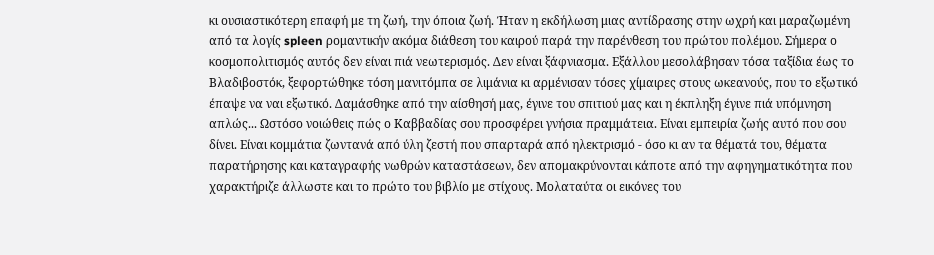κι ουσιαστικότερη επαφή με τη ζωή, την όποια ζωή. Ήταν η εκδήλωση μιας αντίδρασης στην ωχρή και μαραζωμένη από τα λογίς spleen ρομαντικήν ακόμα διάθεση του καιρού παρά την παρένθεση του πρώτου πολέμου. Σήμερα ο κοσμοπολιτισμός αυτός δεν είναι πιά νεωτερισμός. Δεν είναι ξάφνιασμα. Εξάλλου μεσολάβησαν τόσα ταξίδια έως το Βλαδιβοστόκ, ξεφορτώθηκε τόση μανιτόμπα σε λιμάνια κι αρμένισαν τόσες χίμαιρες στους ωκεανούς, που το εξωτικό έπαψε να ναι εξωτικό. Δαμάσθηκε από την αίσθησή μας, έγινε του σπιτιού μας και η έκπληξη έγινε πιά υπόμνηση απλώς... Ωστόσο νοιώθεις πώς ο Καββαδίας σου προσφέρει γνήσια πραμμάτεια. Είναι εμπειρία ζωής αυτό που σου δίνει. Είναι κομμάτια ζωντανά από ύλη ζεστή που σπαρταρά από ηλεκτρισμό - όσο κι αν τα θέματά του, θέματα παρατήρησης και καταγραφής νωθρών καταστάσεων, δεν απομακρύνονται κάποτε από την αφηγηματικότητα που χαρακτήριζε άλλωστε και το πρώτο του βιβλίο με στίχους. Μολαταύτα οι εικόνες του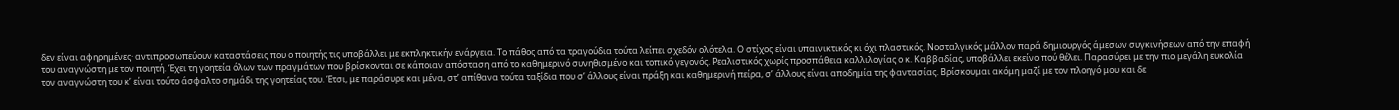δεν είναι αφηρημένες· αντιπροσωπεύουν καταστάσεις που ο ποιητής τις υποβάλλει με εκπληκτικήν ενάργεια. Το πάθος από τα τραγούδια τούτα λείπει σχεδόν ολότελα. Ο στίχος είναι υπαινικτικός κι όχι πλαστικός. Νοσταλγικός μάλλον παρά δημιουργός άμεσων συγκινήσεων από την επαφή του αναγνώστη με τον ποιητή. Έχει τη γοητεία όλων των πραγμάτων που βρίσκονται σε κάποιαν απόσταση από το καθημερινό συνηθισμένο και τοπικό γεγονός. Ρεαλιστικός χωρίς προσπάθεια καλλιλογίας ο κ. Καββαδίας, υποβάλλει εκείνο πού θέλει. Παρασύρει με την πιο μεγάλη ευκολία τον αναγνώστη του κ’ είναι τούτο άσφαλτο σημάδι της γοητείας του. Έτσι, με παράσυρε και μένα, στ’ απίθανα τούτα ταξίδια που σ’ άλλους είναι πράξη και καθημερινή πείρα, σ’ άλλους είναι αποδημία της φαντασίας. Βρίσκουμαι ακόμη μαζί με τον πλοηγό μου και δε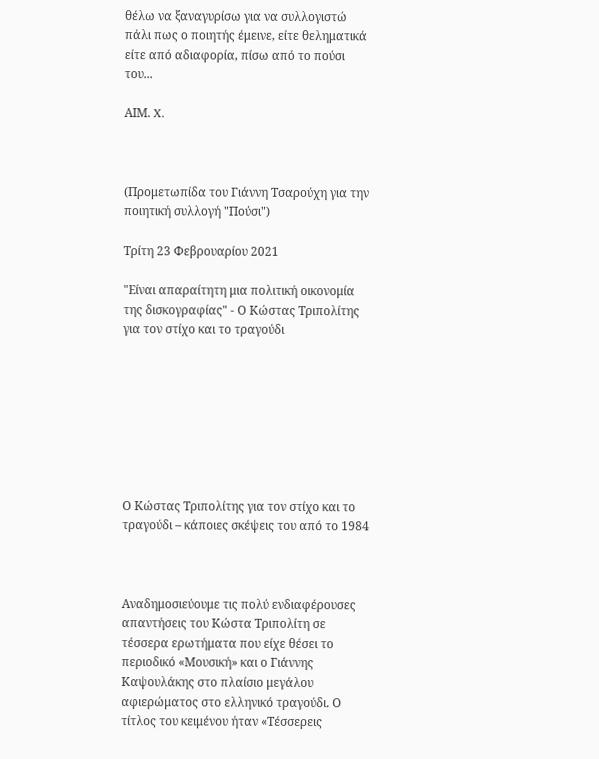θέλω να ξαναγυρίσω για να συλλογιστώ πάλι πως ο ποιητής έμεινε, είτε θεληματικά είτε από αδιαφορία, πίσω από το πούσι του...

ΑΙΜ. X.



(Προμετωπίδα του Γιάννη Τσαρούχη για την ποιητική συλλογή "Πούσι")

Τρίτη 23 Φεβρουαρίου 2021

"Είναι απαραίτητη μια πολιτική οικονομία της δισκογραφίας" - Ο Κώστας Τριπολίτης για τον στίχο και το τραγούδι








Ο Κώστας Τριπολίτης για τον στίχο και το τραγούδι – κάποιες σκέψεις του από το 1984



Αναδημοσιεύουμε τις πολύ ενδιαφέρουσες απαντήσεις του Κώστα Τριπολίτη σε τέσσερα ερωτήματα που είχε θέσει το περιοδικό «Μουσική» και ο Γιάννης Καψουλάκης στο πλαίσιο μεγάλου αφιερώματος στο ελληνικό τραγούδι. Ο τίτλος του κειμένου ήταν «Τέσσερεις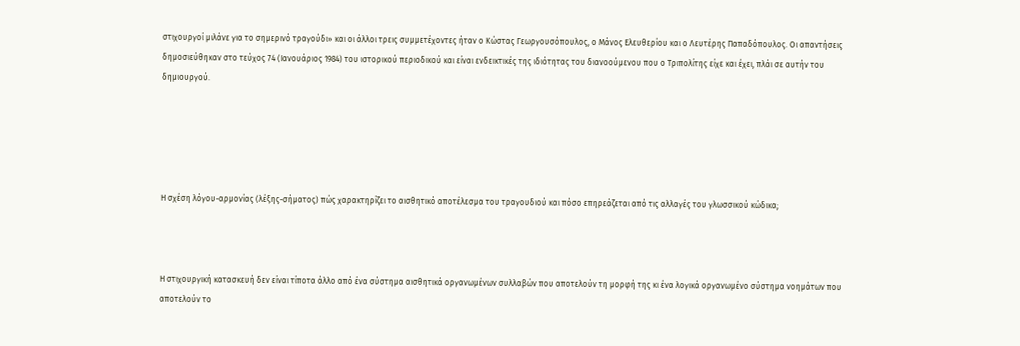στιχουργοί μιλάνε για το σημερινό τραγούδι» και οι άλλοι τρεις συμμετέχοντες ήταν ο Κώστας Γεωργουσόπουλος, ο Μάνος Ελευθερίου και ο Λευτέρης Παπαδόπουλος. Οι απαντήσεις δημοσιεύθηκαν στο τεύχος 74 (Ιανουάριος 1984) του ιστορικού περιοδικού και είναι ενδεικτικές της ιδιότητας του διανοούμενου που ο Τριπολίτης είχε και έχει, πλάι σε αυτήν του δημιουργού.





Η σχέση λόγου-αρμονίας (λέξης-σήματος) πώς χαρακτηρίζει το αισθητικό αποτέλεσμα του τραγουδιού και πόσο επηρεάζεται από τις αλλαγές του γλωσσικού κώδικα;



Η στιχουργική κατασκευή δεν είναι τίποτα άλλο από ένα σύστημα αισθητικά οργανωμένων συλλαβών που αποτελούν τη μορφή της κι ένα λογικά οργανωμένο σύστημα νοημάτων που αποτελούν το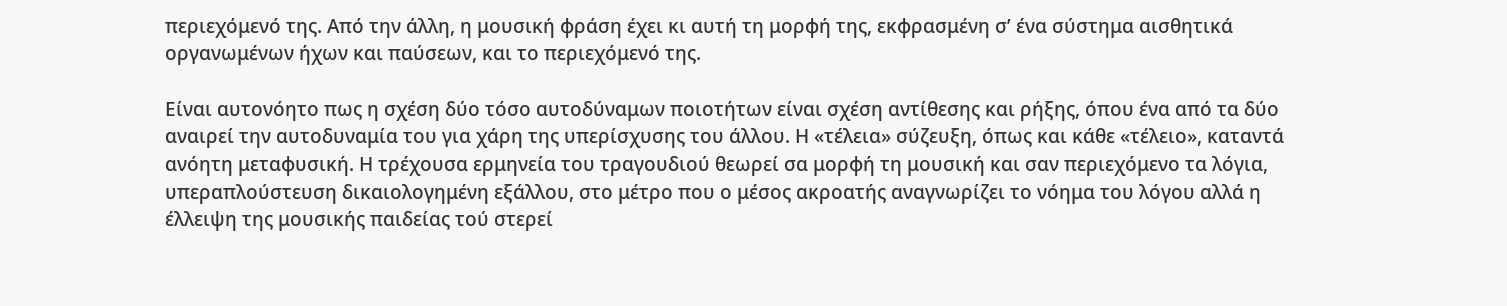περιεχόμενό της. Από την άλλη, η μουσική φράση έχει κι αυτή τη μορφή της, εκφρασμένη σ’ ένα σύστημα αισθητικά οργανωμένων ήχων και παύσεων, και το περιεχόμενό της.

Είναι αυτονόητο πως η σχέση δύο τόσο αυτοδύναμων ποιοτήτων είναι σχέση αντίθεσης και ρήξης, όπου ένα από τα δύο αναιρεί την αυτοδυναμία του για χάρη της υπερίσχυσης του άλλου. Η «τέλεια» σύζευξη, όπως και κάθε «τέλειο», καταντά ανόητη μεταφυσική. Η τρέχουσα ερμηνεία του τραγουδιού θεωρεί σα μορφή τη μουσική και σαν περιεχόμενο τα λόγια, υπεραπλούστευση δικαιολογημένη εξάλλου, στο μέτρο που ο μέσος ακροατής αναγνωρίζει το νόημα του λόγου αλλά η έλλειψη της μουσικής παιδείας τού στερεί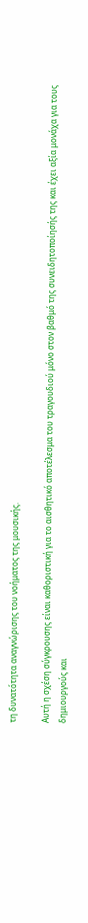τη δυνατότητα αναγνώρισης του νοήματος της μουσικής.

Αυτή η σχέση σύγκρουσης είναι καθοριστική για το αισθητικό αποτέλεσμα του τραγουδιού μόνο στον βαθμό της συνειδητοποίησής της και έχει αξία μονάχα για τους δημιουργούς και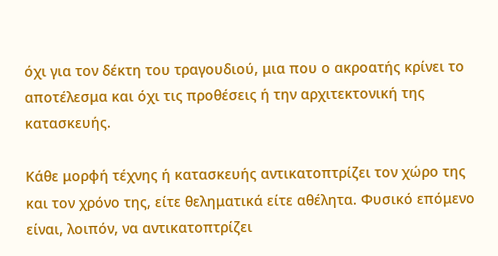όχι για τον δέκτη του τραγουδιού, μια που ο ακροατής κρίνει το αποτέλεσμα και όχι τις προθέσεις ή την αρχιτεκτονική της κατασκευής.

Κάθε μορφή τέχνης ή κατασκευής αντικατοπτρίζει τον χώρο της και τον χρόνο της, είτε θεληματικά είτε αθέλητα. Φυσικό επόμενο είναι, λοιπόν, να αντικατοπτρίζει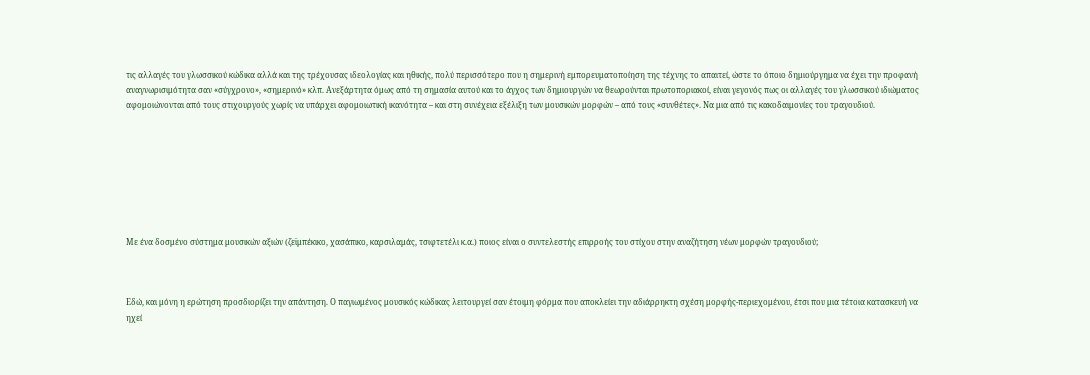τις αλλαγές του γλωσσικού κώδικα αλλά και της τρέχουσας ιδεολογίας και ηθικής, πολύ περισσότερο που η σημερινή εμπορευματοποίηση της τέχνης το απαιτεί, ώστε το όποιο δημιούργημα να έχει την προφανή αναγνωρισιμότητα σαν «σύγχρονο», «σημερινό» κλπ. Ανεξάρτητα όμως από τη σημασία αυτού και το άγχος των δημιουργών να θεωρούνται πρωτοποριακοί, είναι γεγονός πως οι αλλαγές του γλωσσικού ιδιώματος αφομοιώνονται από τους στιχουργούς χωρίς να υπάρχει αφομοιωτική ικανότητα – και στη συνέχεια εξέλιξη των μουσικών μορφών – από τους «συνθέτες». Να μια από τις κακοδαιμονίες του τραγουδιού.








Με ένα δοσμένο σύστημα μουσικών αξιών (ζεϊμπέκικο, χασάπικο, καρσιλαμάς, τσιφτετέλι κ.α.) ποιος είναι ο συντελεστής επιρροής του στίχου στην αναζήτηση νέων μορφών τραγουδιού;



Εδώ, και μόνη η ερώτηση προσδιορίζει την απάντηση. Ο παγιωμένος μουσικός κώδικας λειτουργεί σαν έτοιμη φόρμα που αποκλείει την αδιάρρηκτη σχέση μορφής-περιεχομένου, έτσι που μια τέτοια κατασκευή να ηχεί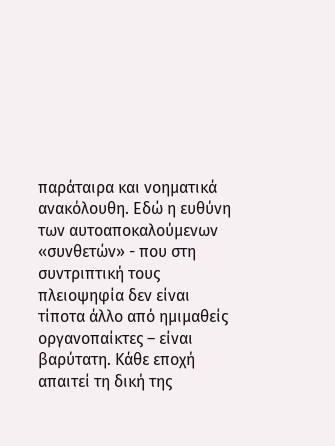παράταιρα και νοηματικά ανακόλουθη. Εδώ η ευθύνη των αυτοαποκαλούμενων «συνθετών» - που στη συντριπτική τους πλειοψηφία δεν είναι τίποτα άλλο από ημιμαθείς οργανοπαίκτες – είναι βαρύτατη. Κάθε εποχή απαιτεί τη δική της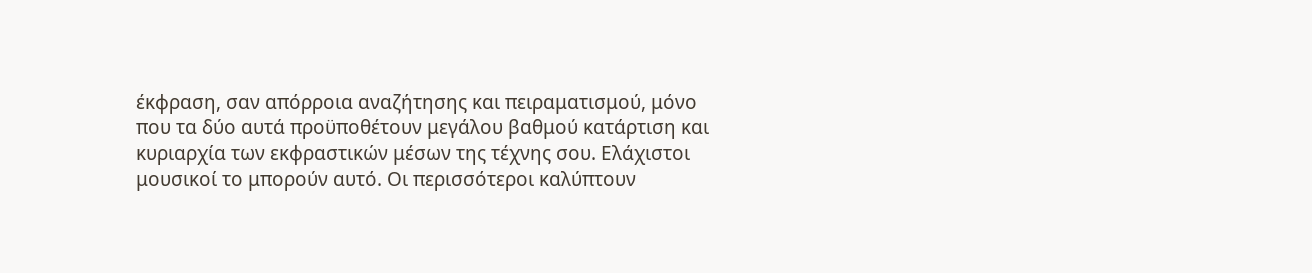έκφραση, σαν απόρροια αναζήτησης και πειραματισμού, μόνο που τα δύο αυτά προϋποθέτουν μεγάλου βαθμού κατάρτιση και κυριαρχία των εκφραστικών μέσων της τέχνης σου. Ελάχιστοι μουσικοί το μπορούν αυτό. Οι περισσότεροι καλύπτουν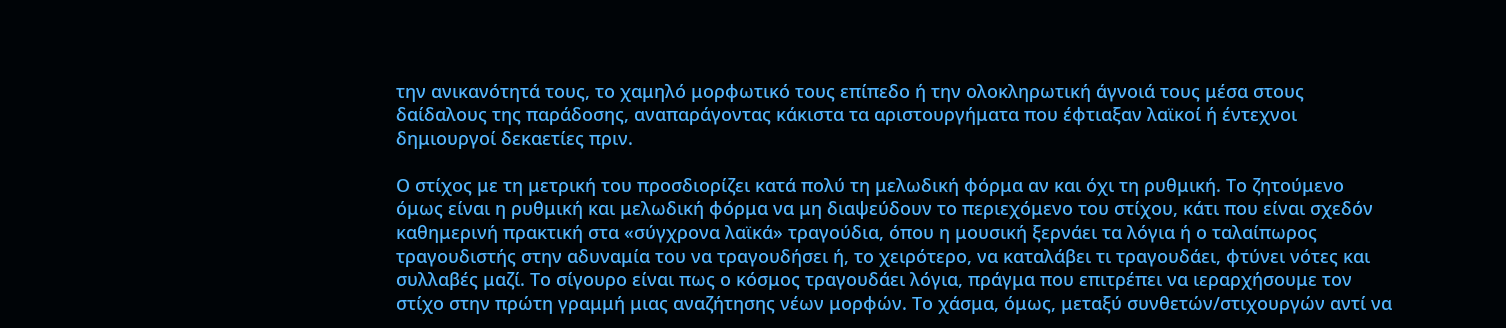την ανικανότητά τους, το χαμηλό μορφωτικό τους επίπεδο ή την ολοκληρωτική άγνοιά τους μέσα στους δαίδαλους της παράδοσης, αναπαράγοντας κάκιστα τα αριστουργήματα που έφτιαξαν λαϊκοί ή έντεχνοι δημιουργοί δεκαετίες πριν.

Ο στίχος με τη μετρική του προσδιορίζει κατά πολύ τη μελωδική φόρμα αν και όχι τη ρυθμική. Το ζητούμενο όμως είναι η ρυθμική και μελωδική φόρμα να μη διαψεύδουν το περιεχόμενο του στίχου, κάτι που είναι σχεδόν καθημερινή πρακτική στα «σύγχρονα λαϊκά» τραγούδια, όπου η μουσική ξερνάει τα λόγια ή ο ταλαίπωρος τραγουδιστής στην αδυναμία του να τραγουδήσει ή, το χειρότερο, να καταλάβει τι τραγουδάει, φτύνει νότες και συλλαβές μαζί. Το σίγουρο είναι πως ο κόσμος τραγουδάει λόγια, πράγμα που επιτρέπει να ιεραρχήσουμε τον στίχο στην πρώτη γραμμή μιας αναζήτησης νέων μορφών. Το χάσμα, όμως, μεταξύ συνθετών/στιχουργών αντί να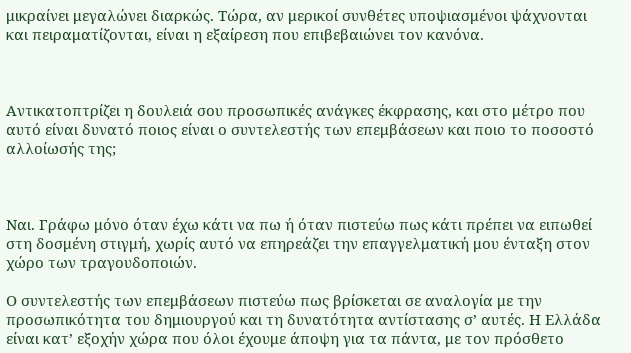μικραίνει μεγαλώνει διαρκώς. Τώρα, αν μερικοί συνθέτες υποψιασμένοι ψάχνονται και πειραματίζονται, είναι η εξαίρεση που επιβεβαιώνει τον κανόνα.



Αντικατοπτρίζει η δουλειά σου προσωπικές ανάγκες έκφρασης, και στο μέτρο που αυτό είναι δυνατό ποιος είναι ο συντελεστής των επεμβάσεων και ποιο το ποσοστό αλλοίωσής της;



Ναι. Γράφω μόνο όταν έχω κάτι να πω ή όταν πιστεύω πως κάτι πρέπει να ειπωθεί στη δοσμένη στιγμή, χωρίς αυτό να επηρεάζει την επαγγελματική μου ένταξη στον χώρο των τραγουδοποιών.

Ο συντελεστής των επεμβάσεων πιστεύω πως βρίσκεται σε αναλογία με την προσωπικότητα του δημιουργού και τη δυνατότητα αντίστασης σ’ αυτές. Η Ελλάδα είναι κατ’ εξοχήν χώρα που όλοι έχουμε άποψη για τα πάντα, με τον πρόσθετο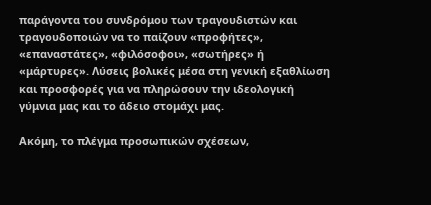παράγοντα του συνδρόμου των τραγουδιστών και τραγουδοποιών να το παίζουν «προφήτες», «επαναστάτες», «φιλόσοφοι», «σωτήρες» ή «μάρτυρες». Λύσεις βολικές μέσα στη γενική εξαθλίωση και προσφορές για να πληρώσουν την ιδεολογική γύμνια μας και το άδειο στομάχι μας.

Ακόμη, το πλέγμα προσωπικών σχέσεων,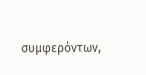συμφερόντων,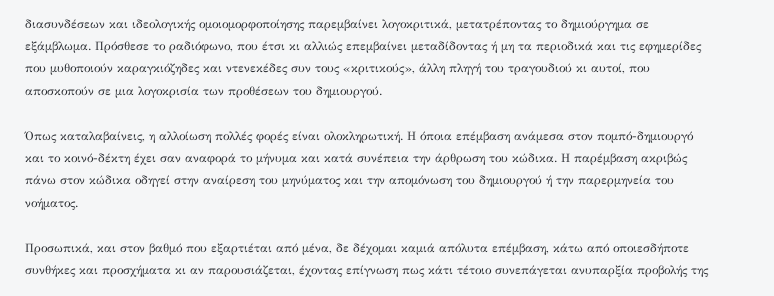διασυνδέσεων και ιδεολογικής ομοιομορφοποίησης παρεμβαίνει λογοκριτικά, μετατρέποντας το δημιούργημα σε εξάμβλωμα. Πρόσθεσε το ραδιόφωνο, που έτσι κι αλλιώς επεμβαίνει μεταδίδοντας ή μη τα περιοδικά και τις εφημερίδες που μυθοποιούν καραγκιόζηδες και ντενεκέδες συν τους «κριτικούς», άλλη πληγή του τραγουδιού κι αυτοί, που αποσκοπούν σε μια λογοκρισία των προθέσεων του δημιουργού.

Όπως καταλαβαίνεις, η αλλοίωση πολλές φορές είναι ολοκληρωτική. Η όποια επέμβαση ανάμεσα στον πομπό-δημιουργό και το κοινό-δέκτη έχει σαν αναφορά το μήνυμα και κατά συνέπεια την άρθρωση του κώδικα. Η παρέμβαση ακριβώς πάνω στον κώδικα οδηγεί στην αναίρεση του μηνύματος και την απομόνωση του δημιουργού ή την παρερμηνεία του νοήματος.

Προσωπικά, και στον βαθμό που εξαρτιέται από μένα, δε δέχομαι καμιά απόλυτα επέμβαση, κάτω από οποιεσδήποτε συνθήκες και προσχήματα κι αν παρουσιάζεται, έχοντας επίγνωση πως κάτι τέτοιο συνεπάγεται ανυπαρξία προβολής της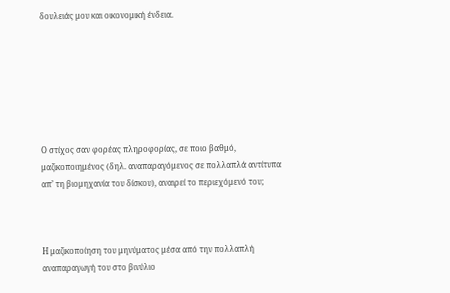δουλειάς μου και οικονομική ένδεια.







Ο στίχος σαν φορέας πληροφορίας, σε ποιο βαθμό, μαζικοποιημένος (δηλ. αναπαραγόμενος σε πολλαπλά αντίτυπα απ’ τη βιομηχανία του δίσκου), αναιρεί το περιεχόμενό του;



Η μαζικοποίηση του μηνύματος μέσα από την πολλαπλή αναπαραγωγή του στο βινύλιο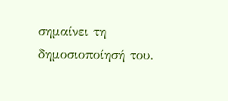σημαίνει τη δημοσιοποίησή του.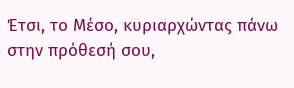Έτσι, το Μέσο, κυριαρχώντας πάνω στην πρόθεσή σου,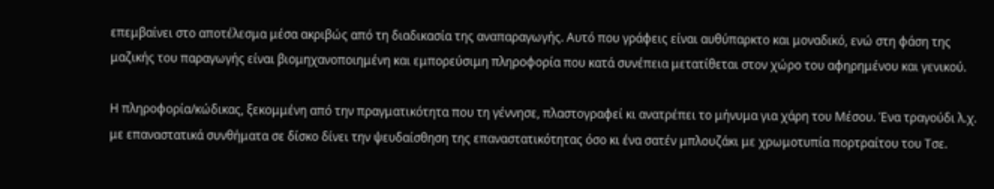επεμβαίνει στο αποτέλεσμα μέσα ακριβώς από τη διαδικασία της αναπαραγωγής. Αυτό που γράφεις είναι αυθύπαρκτο και μοναδικό, ενώ στη φάση της μαζικής του παραγωγής είναι βιομηχανοποιημένη και εμπορεύσιμη πληροφορία που κατά συνέπεια μετατίθεται στον χώρο του αφηρημένου και γενικού.

Η πληροφορία/κώδικας, ξεκομμένη από την πραγματικότητα που τη γέννησε, πλαστογραφεί κι ανατρέπει το μήνυμα για χάρη του Μέσου. Ένα τραγούδι λ.χ. με επαναστατικά συνθήματα σε δίσκο δίνει την ψευδαίσθηση της επαναστατικότητας όσο κι ένα σατέν μπλουζάκι με χρωμοτυπία πορτραίτου του Τσε.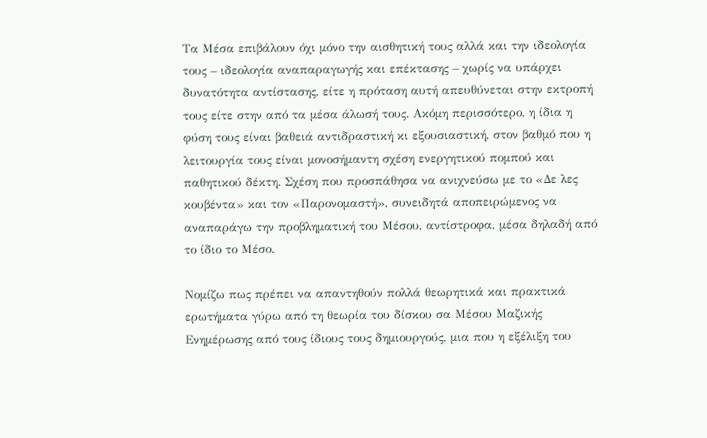Τα Μέσα επιβάλουν όχι μόνο την αισθητική τους αλλά και την ιδεολογία τους – ιδεολογία αναπαραγωγής και επέκτασης – χωρίς να υπάρχει δυνατότητα αντίστασης, είτε η πρόταση αυτή απευθύνεται στην εκτροπή τους είτε στην από τα μέσα άλωσή τους. Ακόμη περισσότερο, η ίδια η φύση τους είναι βαθειά αντιδραστική κι εξουσιαστική, στον βαθμό που η λειτουργία τους είναι μονοσήμαντη σχέση ενεργητικού πομπού και παθητικού δέκτη. Σχέση που προσπάθησα να ανιχνεύσω με το «Δε λες κουβέντα» και τον «Παρονομαστή», συνειδητά αποπειρώμενος να αναπαράγω την προβληματική του Μέσου, αντίστροφα, μέσα δηλαδή από το ίδιο το Μέσο.

Νομίζω πως πρέπει να απαντηθούν πολλά θεωρητικά και πρακτικά ερωτήματα γύρω από τη θεωρία του δίσκου σα Μέσου Μαζικής Ενημέρωσης από τους ίδιους τους δημιουργούς, μια που η εξέλιξη του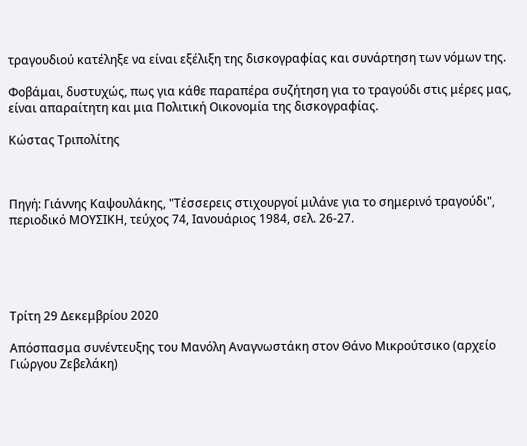τραγουδιού κατέληξε να είναι εξέλιξη της δισκογραφίας και συνάρτηση των νόμων της.

Φοβάμαι, δυστυχώς, πως για κάθε παραπέρα συζήτηση για το τραγούδι στις μέρες μας, είναι απαραίτητη και μια Πολιτική Οικονομία της δισκογραφίας.

Κώστας Τριπολίτης



Πηγή: Γιάννης Καψουλάκης, "Τέσσερεις στιχουργοί μιλάνε για το σημερινό τραγούδι", περιοδικό ΜΟΥΣΙΚΗ, τεύχος 74, Ιανουάριος 1984, σελ. 26-27.





Τρίτη 29 Δεκεμβρίου 2020

Απόσπασμα συνέντευξης του Μανόλη Αναγνωστάκη στον Θάνο Μικρούτσικο (αρχείο Γιώργου Ζεβελάκη)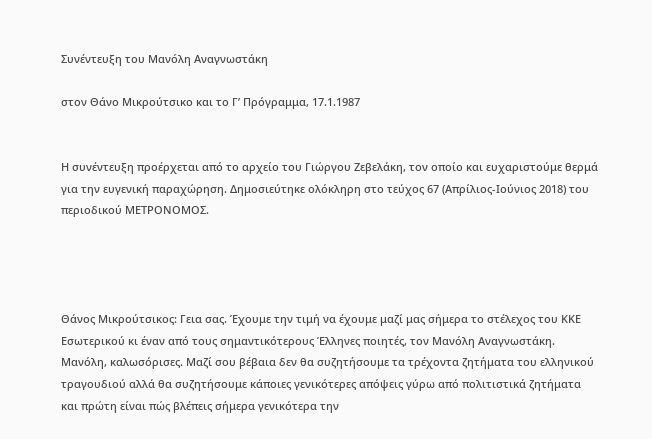Συνέντευξη του Μανόλη Αναγνωστάκη

στον Θάνο Μικρούτσικο και το Γ’ Πρόγραμμα, 17.1.1987


Η συνέντευξη προέρχεται από το αρχείο του Γιώργου Ζεβελάκη, τον οποίο και ευχαριστούμε θερμά για την ευγενική παραχώρηση. Δημοσιεύτηκε ολόκληρη στο τεύχος 67 (Απρίλιος-Ιούνιος 2018) του περιοδικού ΜΕΤΡΟΝΟΜΟΣ.




Θάνος Μικρούτσικος: Γεια σας. Έχουμε την τιμή να έχουμε μαζί μας σήμερα το στέλεχος του ΚΚΕ Εσωτερικού κι έναν από τους σημαντικότερους Έλληνες ποιητές, τον Μανόλη Αναγνωστάκη. Μανόλη, καλωσόρισες. Μαζί σου βέβαια δεν θα συζητήσουμε τα τρέχοντα ζητήματα του ελληνικού τραγουδιού αλλά θα συζητήσουμε κάποιες γενικότερες απόψεις γύρω από πολιτιστικά ζητήματα και πρώτη είναι πώς βλέπεις σήμερα γενικότερα την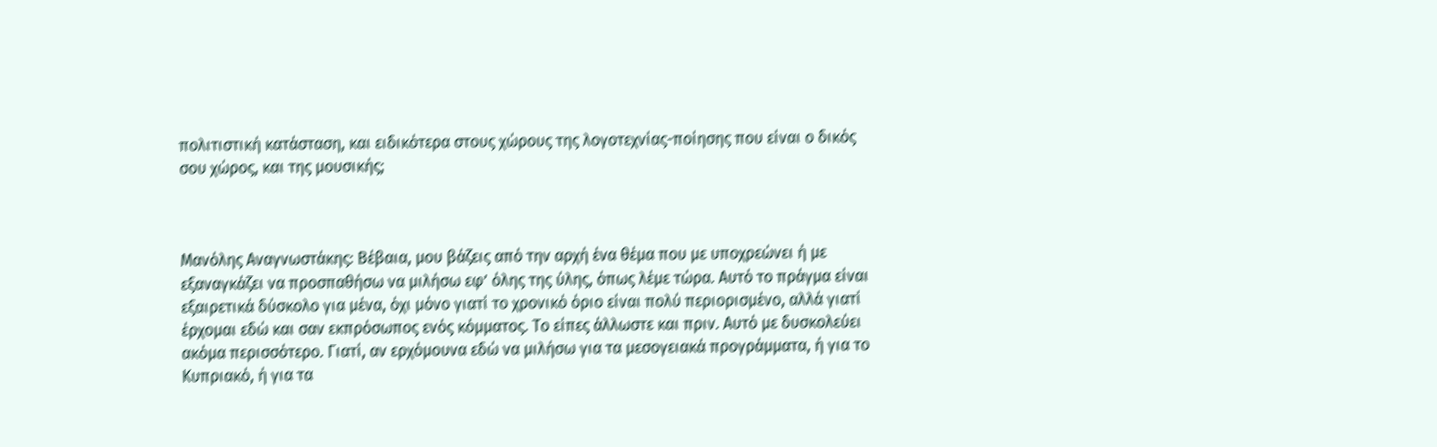πολιτιστική κατάσταση, και ειδικότερα στους χώρους της λογοτεχνίας-ποίησης που είναι ο δικός σου χώρος, και της μουσικής;



Μανόλης Αναγνωστάκης: Βέβαια, μου βάζεις από την αρχή ένα θέμα που με υποχρεώνει ή με εξαναγκάζει να προσπαθήσω να μιλήσω εφ’ όλης της ύλης, όπως λέμε τώρα. Αυτό το πράγμα είναι εξαιρετικά δύσκολο για μένα, όχι μόνο γιατί το χρονικό όριο είναι πολύ περιορισμένο, αλλά γιατί έρχομαι εδώ και σαν εκπρόσωπος ενός κόμματος. Το είπες άλλωστε και πριν. Αυτό με δυσκολεύει ακόμα περισσότερο. Γιατί, αν ερχόμουνα εδώ να μιλήσω για τα μεσογειακά προγράμματα, ή για το Κυπριακό, ή για τα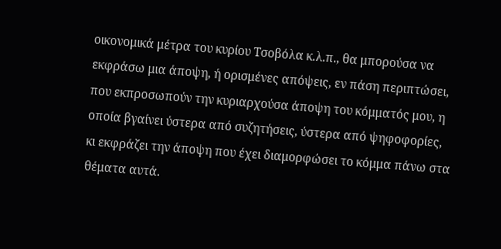οικονομικά μέτρα του κυρίου Τσοβόλα κ.λ.π., θα μπορούσα να εκφράσω μια άποψη, ή ορισμένες απόψεις, εν πάση περιπτώσει, που εκπροσωπούν την κυριαρχούσα άποψη του κόμματός μου, η οποία βγαίνει ύστερα από συζητήσεις, ύστερα από ψηφοφορίες, κι εκφράζει την άποψη που έχει διαμορφώσει το κόμμα πάνω στα θέματα αυτά.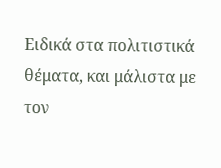Ειδικά στα πολιτιστικά θέματα, και μάλιστα με τον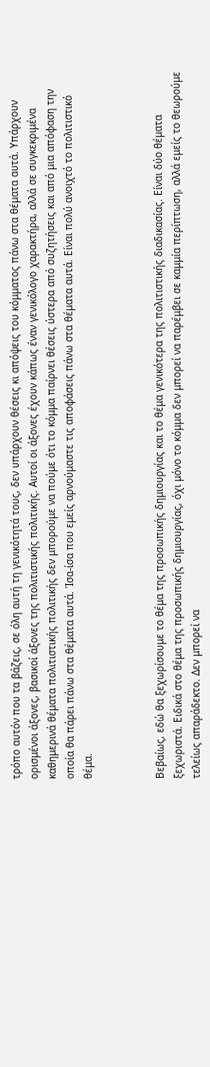τρόπο αυτόν που τα βάζεις, σε όλη αυτή τη γενικότητά τους, δεν υπάρχουν θέσεις κι απόψεις του κόμματος πάνω στα θέματα αυτά. Υπάρχουν ορισμένοι άξονες, βασικοί άξονες της πολιτιστικής πολιτικής. Αυτοί οι άξονες έχουν κάπως έναν γενικόλογο χαρακτήρα, αλλά σε συγκεκριμένα καθημερινά θέματα πολιτιστικής πολιτικής δεν μπορούμε να πούμε ότι το κόμμα παίρνει θέσεις ύστερα από συζητήσεις και από μια απόφαση την οποία θα πάρει πάνω στα θέματα αυτά. Ίσα-ίσα που εμείς αρνούμαστε τις αποφάσεις πάνω στα θέματα αυτά. Είναι πολύ ανοιχτό το πολιτιστικό θέμα.



Βεβαίως, εδώ θα ξεχωρίσουμε το θέμα της προσωπικής δημιουργίας και το θέμα γενικότερα της πολιτιστικής διαδικασίας. Είναι δύο θέματα ξεχωριστά. Ειδικά στο θέμα της προσωπικής δημιουργίας, όχι μόνο το κόμμα δεν μπορεί να παρέμβει σε καμμία περίπτωση, αλλά εμείς το θεωρούμε τελείως απαράδεκτο. Δεν μπορεί να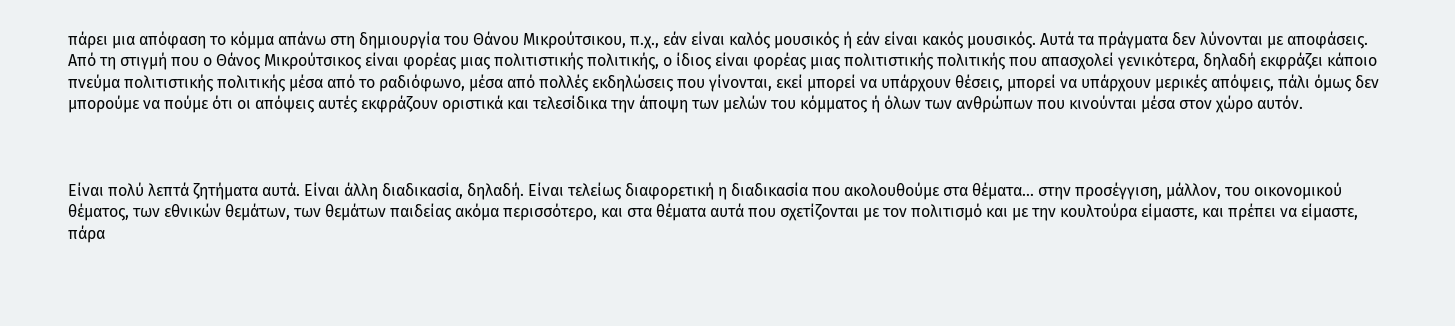πάρει μια απόφαση το κόμμα απάνω στη δημιουργία του Θάνου Μικρούτσικου, π.χ., εάν είναι καλός μουσικός ή εάν είναι κακός μουσικός. Αυτά τα πράγματα δεν λύνονται με αποφάσεις. Από τη στιγμή που ο Θάνος Μικρούτσικος είναι φορέας μιας πολιτιστικής πολιτικής, ο ίδιος είναι φορέας μιας πολιτιστικής πολιτικής που απασχολεί γενικότερα, δηλαδή εκφράζει κάποιο πνεύμα πολιτιστικής πολιτικής μέσα από το ραδιόφωνο, μέσα από πολλές εκδηλώσεις που γίνονται, εκεί μπορεί να υπάρχουν θέσεις, μπορεί να υπάρχουν μερικές απόψεις, πάλι όμως δεν μπορούμε να πούμε ότι οι απόψεις αυτές εκφράζουν οριστικά και τελεσίδικα την άποψη των μελών του κόμματος ή όλων των ανθρώπων που κινούνται μέσα στον χώρο αυτόν.



Είναι πολύ λεπτά ζητήματα αυτά. Είναι άλλη διαδικασία, δηλαδή. Είναι τελείως διαφορετική η διαδικασία που ακολουθούμε στα θέματα... στην προσέγγιση, μάλλον, του οικονομικού θέματος, των εθνικών θεμάτων, των θεμάτων παιδείας ακόμα περισσότερο, και στα θέματα αυτά που σχετίζονται με τον πολιτισμό και με την κουλτούρα είμαστε, και πρέπει να είμαστε, πάρα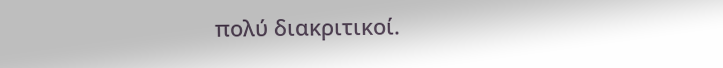πολύ διακριτικοί.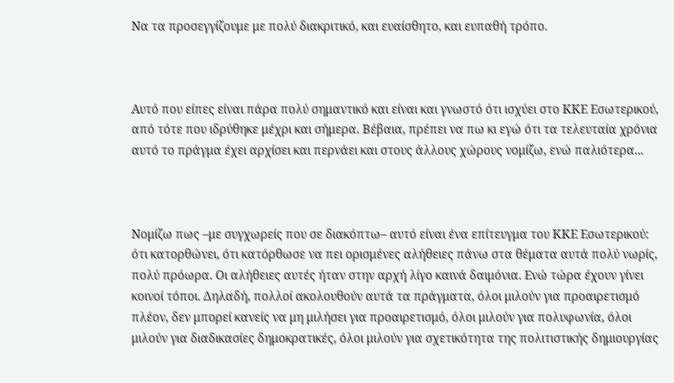Να τα προσεγγίζουμε με πολύ διακριτικό, και ευαίσθητο, και ευπαθή τρόπο.



Αυτό που είπες είναι πάρα πολύ σημαντικό και είναι και γνωστό ότι ισχύει στο ΚΚΕ Εσωτερικού, από τότε που ιδρύθηκε μέχρι και σήμερα. Βέβαια, πρέπει να πω κι εγώ ότι τα τελευταία χρόνια αυτό το πράγμα έχει αρχίσει και περνάει και στους άλλους χώρους νομίζω, ενώ παλιότερα...



Νομίζω πως –με συγχωρείς που σε διακόπτω– αυτό είναι ένα επίτευγμα του ΚΚΕ Εσωτερικού: ότι κατορθώνει, ότι κατόρθωσε να πει ορισμένες αλήθειες πάνω στα θέματα αυτά πολύ νωρίς, πολύ πρόωρα. Οι αλήθειες αυτές ήταν στην αρχή λίγο καινά δαιμόνια. Ενώ τώρα έχουν γίνει κοινοί τόποι. Δηλαδή, πολλοί ακολουθούν αυτά τα πράγματα, όλοι μιλούν για προαιρετισμό πλέον, δεν μπορεί κανείς να μη μιλήσει για προαιρετισμό, όλοι μιλούν για πολυφωνία, όλοι μιλούν για διαδικασίες δημοκρατικές, όλοι μιλούν για σχετικότητα της πολιτιστικής δημιουργίας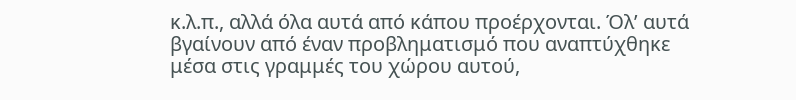κ.λ.π., αλλά όλα αυτά από κάπου προέρχονται. Όλ’ αυτά βγαίνουν από έναν προβληματισμό που αναπτύχθηκε μέσα στις γραμμές του χώρου αυτού,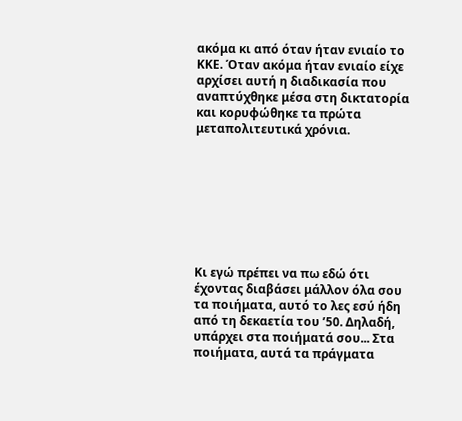ακόμα κι από όταν ήταν ενιαίο το ΚΚΕ. Όταν ακόμα ήταν ενιαίο είχε αρχίσει αυτή η διαδικασία που αναπτύχθηκε μέσα στη δικτατορία και κορυφώθηκε τα πρώτα μεταπολιτευτικά χρόνια.








Κι εγώ πρέπει να πω εδώ ότι έχοντας διαβάσει μάλλον όλα σου τα ποιήματα, αυτό το λες εσύ ήδη από τη δεκαετία του ’50. Δηλαδή, υπάρχει στα ποιήματά σου... Στα ποιήματα, αυτά τα πράγματα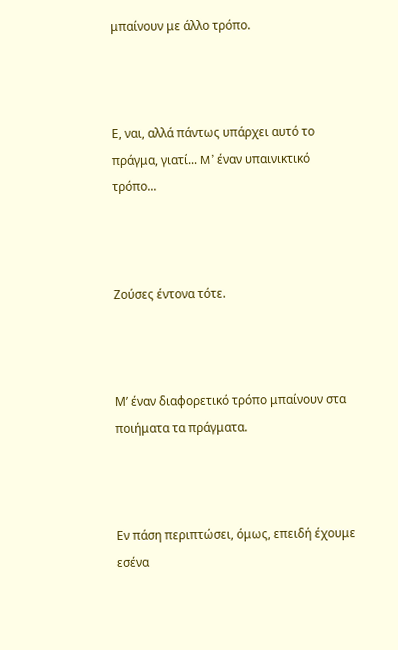μπαίνουν με άλλο τρόπο.



Ε, ναι, αλλά πάντως υπάρχει αυτό το πράγμα, γιατί... M’ έναν υπαινικτικό τρόπο...



Ζούσες έντονα τότε.



Μ’ έναν διαφορετικό τρόπο μπαίνουν στα ποιήματα τα πράγματα.



Εν πάση περιπτώσει, όμως, επειδή έχουμε εσένα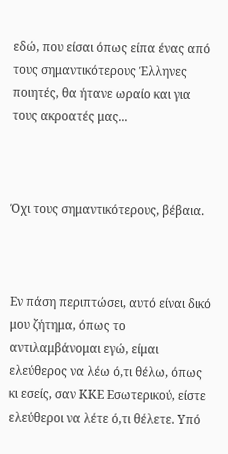εδώ, που είσαι όπως είπα ένας από τους σημαντικότερους Έλληνες ποιητές, θα ήτανε ωραίο και για τους ακροατές μας...



Όχι τους σημαντικότερους, βέβαια.



Εν πάση περιπτώσει, αυτό είναι δικό μου ζήτημα, όπως το αντιλαμβάνομαι εγώ, είμαι ελεύθερος να λέω ό,τι θέλω, όπως κι εσείς, σαν ΚΚΕ Εσωτερικού, είστε ελεύθεροι να λέτε ό,τι θέλετε. Υπό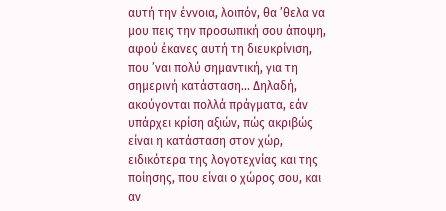αυτή την έννοια, λοιπόν, θα ’θελα να μου πεις την προσωπική σου άποψη, αφού έκανες αυτή τη διευκρίνιση, που ’ναι πολύ σημαντική, για τη σημερινή κατάσταση... Δηλαδή, ακούγονται πολλά πράγματα, εάν υπάρχει κρίση αξιών, πώς ακριβώς είναι η κατάσταση στον χώρ, ειδικότερα της λογοτεχνίας και της ποίησης, που είναι ο χώρος σου, και αν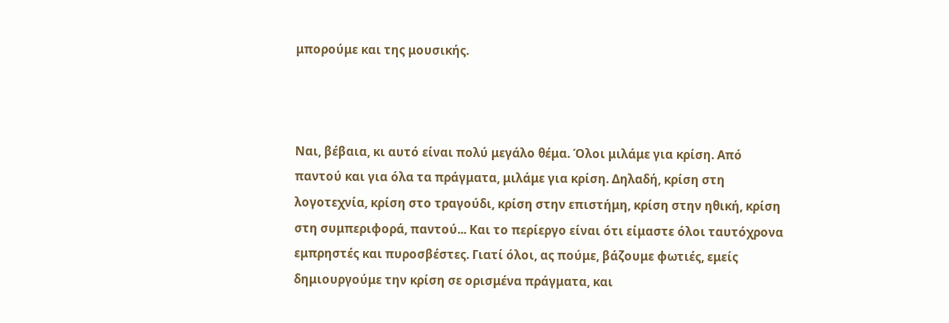μπορούμε και της μουσικής.



Ναι, βέβαια, κι αυτό είναι πολύ μεγάλο θέμα. Όλοι μιλάμε για κρίση. Από παντού και για όλα τα πράγματα, μιλάμε για κρίση. Δηλαδή, κρίση στη λογοτεχνία, κρίση στο τραγούδι, κρίση στην επιστήμη, κρίση στην ηθική, κρίση στη συμπεριφορά, παντού... Και το περίεργο είναι ότι είμαστε όλοι ταυτόχρονα εμπρηστές και πυροσβέστες. Γιατί όλοι, ας πούμε, βάζουμε φωτιές, εμείς δημιουργούμε την κρίση σε ορισμένα πράγματα, και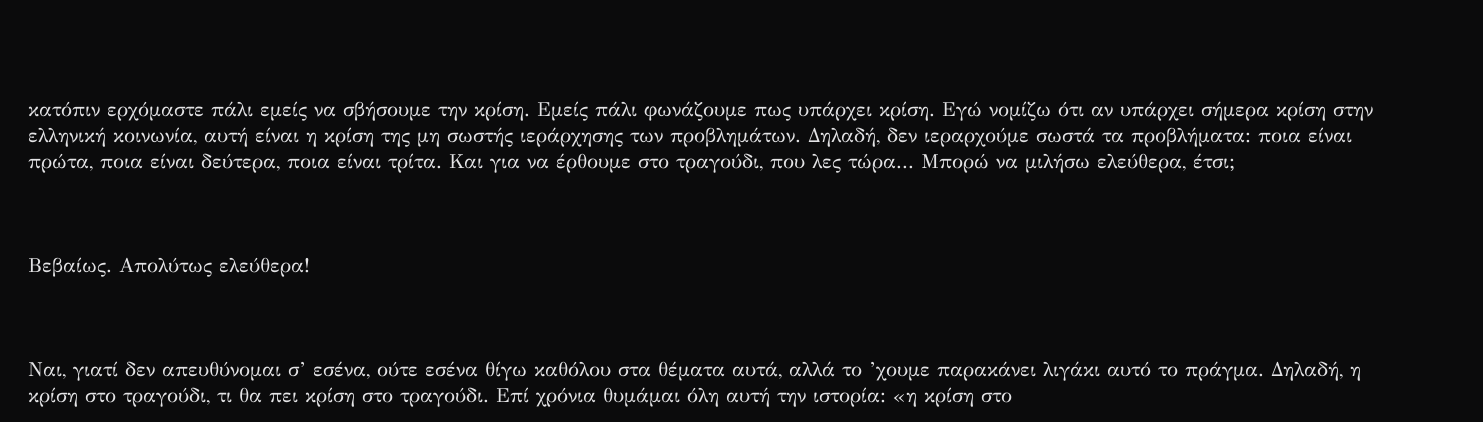κατόπιν ερχόμαστε πάλι εμείς να σβήσουμε την κρίση. Εμείς πάλι φωνάζουμε πως υπάρχει κρίση. Εγώ νομίζω ότι αν υπάρχει σήμερα κρίση στην ελληνική κοινωνία, αυτή είναι η κρίση της μη σωστής ιεράρχησης των προβλημάτων. Δηλαδή, δεν ιεραρχούμε σωστά τα προβλήματα: ποια είναι πρώτα, ποια είναι δεύτερα, ποια είναι τρίτα. Και για να έρθουμε στο τραγούδι, που λες τώρα... Μπορώ να μιλήσω ελεύθερα, έτσι;



Βεβαίως. Απολύτως ελεύθερα!



Ναι, γιατί δεν απευθύνομαι σ’ εσένα, ούτε εσένα θίγω καθόλου στα θέματα αυτά, αλλά το ’χουμε παρακάνει λιγάκι αυτό το πράγμα. Δηλαδή, η κρίση στο τραγούδι, τι θα πει κρίση στο τραγούδι. Επί χρόνια θυμάμαι όλη αυτή την ιστορία: «η κρίση στο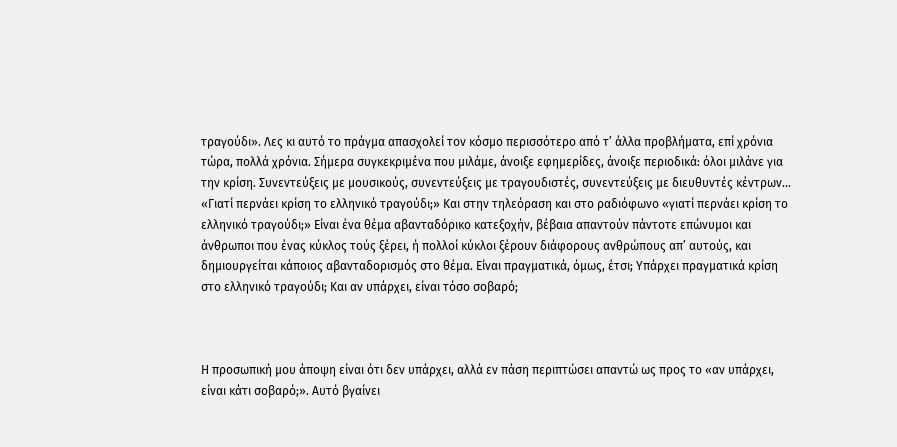τραγούδι». Λες κι αυτό το πράγμα απασχολεί τον κόσμο περισσότερο από τ’ άλλα προβλήματα, επί χρόνια τώρα, πολλά χρόνια. Σήμερα συγκεκριμένα που μιλάμε, άνοιξε εφημερίδες, άνοιξε περιοδικά: όλοι μιλάνε για την κρίση. Συνεντεύξεις με μουσικούς, συνεντεύξεις με τραγουδιστές, συνεντεύξεις με διευθυντές κέντρων... «Γιατί περνάει κρίση το ελληνικό τραγούδι;» Και στην τηλεόραση και στο ραδιόφωνο «γιατί περνάει κρίση το ελληνικό τραγούδι;» Είναι ένα θέμα αβανταδόρικο κατεξοχήν, βέβαια απαντούν πάντοτε επώνυμοι και άνθρωποι που ένας κύκλος τούς ξέρει, ή πολλοί κύκλοι ξέρουν διάφορους ανθρώπους απ’ αυτούς, και δημιουργείται κάποιος αβανταδορισμός στο θέμα. Είναι πραγματικά, όμως, έτσι; Υπάρχει πραγματικά κρίση στο ελληνικό τραγούδι; Και αν υπάρχει, είναι τόσο σοβαρό;



Η προσωπική μου άποψη είναι ότι δεν υπάρχει, αλλά εν πάση περιπτώσει απαντώ ως προς το «αν υπάρχει, είναι κάτι σοβαρό;». Αυτό βγαίνει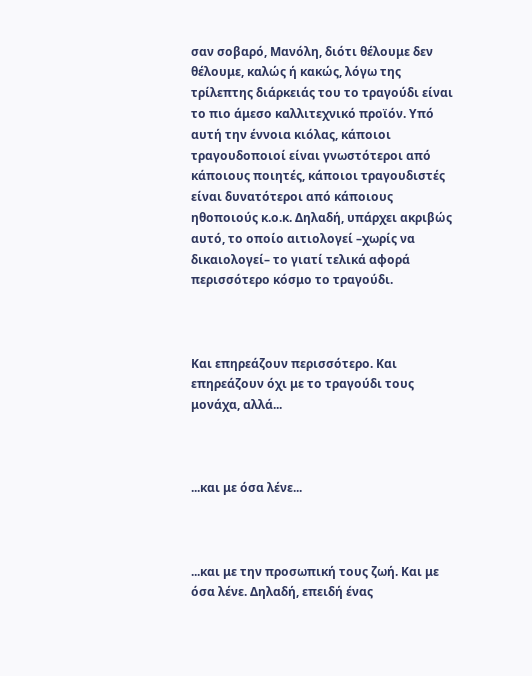σαν σοβαρό, Μανόλη, διότι θέλουμε δεν θέλουμε, καλώς ή κακώς, λόγω της τρίλεπτης διάρκειάς του το τραγούδι είναι το πιο άμεσο καλλιτεχνικό προϊόν. Υπό αυτή την έννοια κιόλας, κάποιοι τραγουδοποιοί είναι γνωστότεροι από κάποιους ποιητές, κάποιοι τραγουδιστές είναι δυνατότεροι από κάποιους ηθοποιούς κ.ο.κ. Δηλαδή, υπάρχει ακριβώς αυτό, το οποίο αιτιολογεί –χωρίς να δικαιολογεί– το γιατί τελικά αφορά περισσότερο κόσμο το τραγούδι.



Και επηρεάζουν περισσότερο. Και επηρεάζουν όχι με το τραγούδι τους μονάχα, αλλά...



...και με όσα λένε...



...και με την προσωπική τους ζωή. Και με όσα λένε. Δηλαδή, επειδή ένας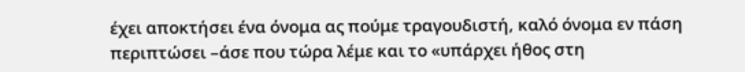έχει αποκτήσει ένα όνομα ας πούμε τραγουδιστή, καλό όνομα εν πάση περιπτώσει –άσε που τώρα λέμε και το «υπάρχει ήθος στη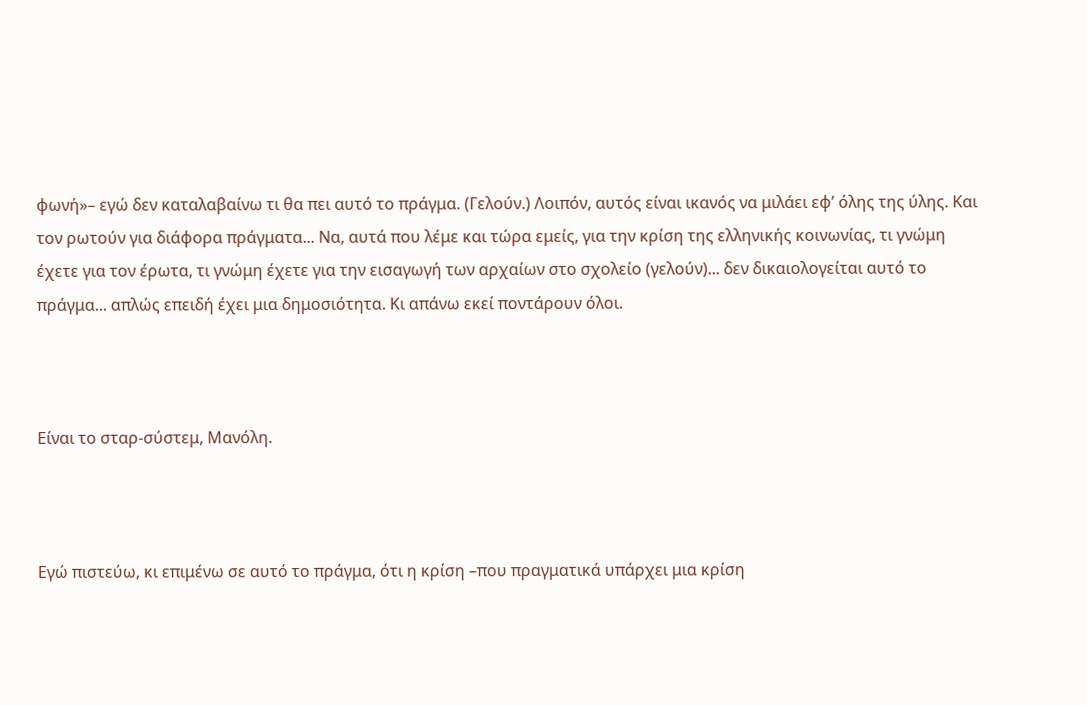φωνή»– εγώ δεν καταλαβαίνω τι θα πει αυτό το πράγμα. (Γελούν.) Λοιπόν, αυτός είναι ικανός να μιλάει εφ’ όλης της ύλης. Και τον ρωτούν για διάφορα πράγματα... Να, αυτά που λέμε και τώρα εμείς, για την κρίση της ελληνικής κοινωνίας, τι γνώμη έχετε για τον έρωτα, τι γνώμη έχετε για την εισαγωγή των αρχαίων στο σχολείο (γελούν)... δεν δικαιολογείται αυτό το πράγμα... απλώς επειδή έχει μια δημοσιότητα. Κι απάνω εκεί ποντάρουν όλοι.



Είναι το σταρ-σύστεμ, Μανόλη.



Εγώ πιστεύω, κι επιμένω σε αυτό το πράγμα, ότι η κρίση –που πραγματικά υπάρχει μια κρίση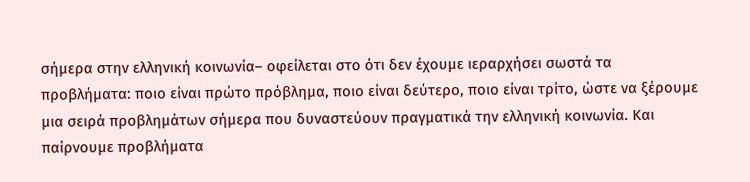σήμερα στην ελληνική κοινωνία– οφείλεται στο ότι δεν έχουμε ιεραρχήσει σωστά τα προβλήματα: ποιο είναι πρώτο πρόβλημα, ποιο είναι δεύτερο, ποιο είναι τρίτο, ώστε να ξέρουμε μια σειρά προβλημάτων σήμερα που δυναστεύουν πραγματικά την ελληνική κοινωνία. Και παίρνουμε προβλήματα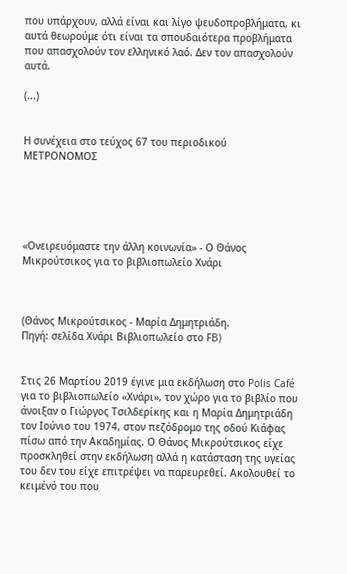που υπάρχουν, αλλά είναι και λίγο ψευδοπροβλήματα, κι αυτά θεωρούμε ότι είναι τα σπουδαιότερα προβλήματα που απασχολούν τον ελληνικό λαό. Δεν τον απασχολούν αυτά.

(...)


Η συνέχεια στο τεύχος 67 του περιοδικού ΜΕΤΡΟΝΟΜΟΣ





«Ονειρευόμαστε την άλλη κοινωνία» - Ο Θάνος Μικρούτσικος για το βιβλιοπωλείο Χνάρι



(Θάνος Μικρούτσικος - Μαρία Δημητριάδη.
Πηγή: σελίδα Χνάρι Βιβλιοπωλείο στο FB)


Στις 26 Μαρτίου 2019 έγινε μια εκδήλωση στο Polis Café για το βιβλιοπωλείο «Χνάρι», τον χώρο για το βιβλίο που άνοιξαν ο Γιώργος Τσιλδερίκης και η Μαρία Δημητριάδη τον Ιούνιο του 1974, στον πεζόδρομο της οδού Κιάφας πίσω από την Ακαδημίας. Ο Θάνος Μικρούτσικος είχε προσκληθεί στην εκδήλωση αλλά η κατάσταση της υγείας του δεν του είχε επιτρέψει να παρευρεθεί. Ακολουθεί το κειμένό του που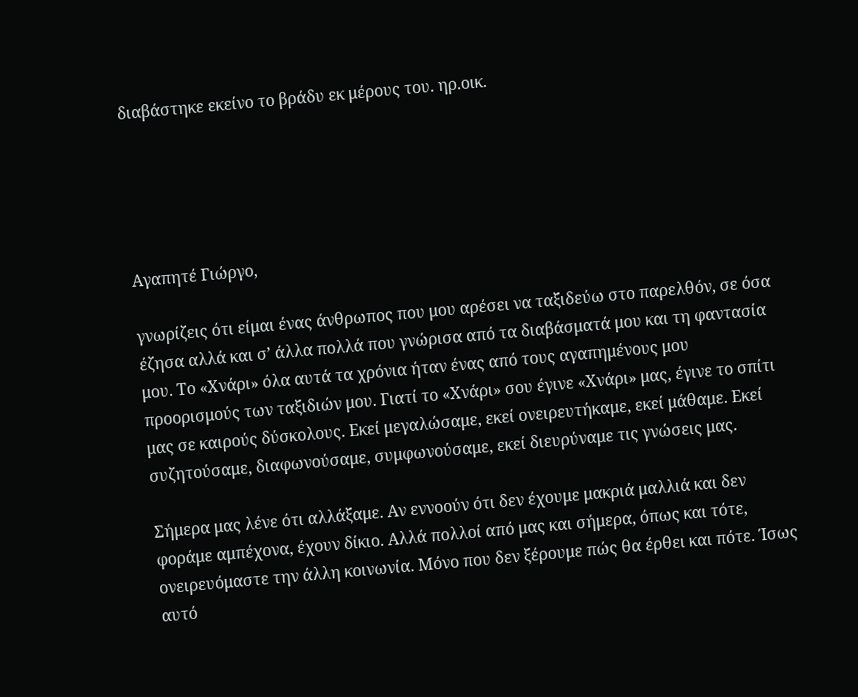διαβάστηκε εκείνο το βράδυ εκ μέρους του. ηρ.οικ.





Αγαπητέ Γιώργο,

γνωρίζεις ότι είμαι ένας άνθρωπος που μου αρέσει να ταξιδεύω στο παρελθόν, σε όσα έζησα αλλά και σ’ άλλα πολλά που γνώρισα από τα διαβάσματά μου και τη φαντασία μου. Το «Χνάρι» όλα αυτά τα χρόνια ήταν ένας από τους αγαπημένους μου προορισμούς των ταξιδιών μου. Γιατί το «Χνάρι» σου έγινε «Χνάρι» μας, έγινε το σπίτι μας σε καιρούς δύσκολους. Εκεί μεγαλώσαμε, εκεί ονειρευτήκαμε, εκεί μάθαμε. Εκεί συζητούσαμε, διαφωνούσαμε, συμφωνούσαμε, εκεί διευρύναμε τις γνώσεις μας.

Σήμερα μας λένε ότι αλλάξαμε. Αν εννοούν ότι δεν έχουμε μακριά μαλλιά και δεν φοράμε αμπέχονα, έχουν δίκιο. Αλλά πολλοί από μας και σήμερα, όπως και τότε, ονειρευόμαστε την άλλη κοινωνία. Μόνο που δεν ξέρουμε πώς θα έρθει και πότε. Ίσως αυτό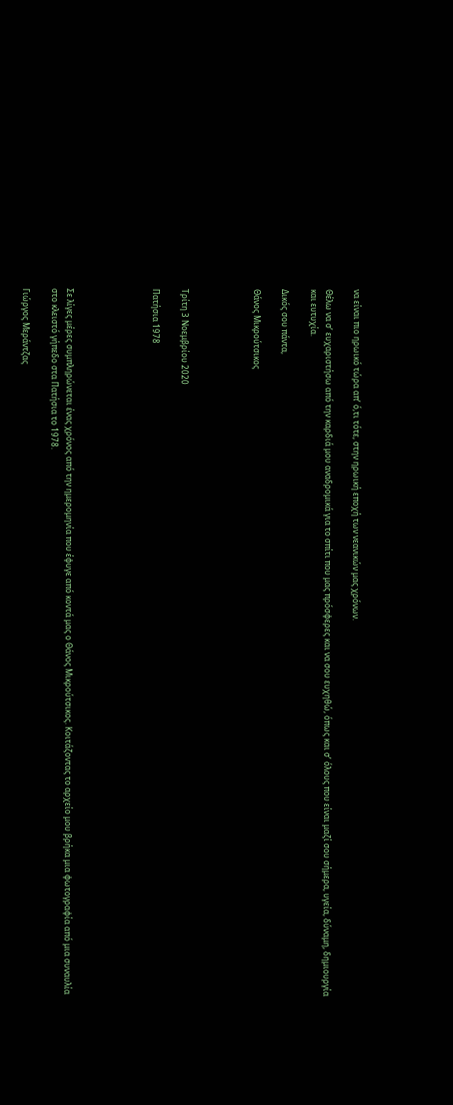να είναι πιο ηρωικό τώρα απ’ ό,τι τότε, στην ηρωική εποχή των νεανικών μας χρόνων.

Θέλω να σ’ ευχαριστήσω από την καρδιά μου αναδρομικά για το σπίτι που μας πρόσφερες και να σου ευχηθώ, όπως και σ’ όλους που είναι μαζί σου σήμερα, υγεία, δύναμη, δημιουργία και ευτυχία.

Δικός σου πάντα,

Θάνος Μικρούτσικος




Τρίτη 3 Νοεμβρίου 2020

Πατήσια 1978





Σε λίγες μέρες συμπληρώνεται ένας χρόνος από την ημερομηνία που έφυγε από κοντά μας ο Θάνος Μικρούτσικος. Κοιτάζοντας το αρχείο μου βρήκα μια φωτογραφία από μια συναυλία στο κλειστό γήπεδο στα Πατήσια το 1978.

Γιώργος Μεράντζας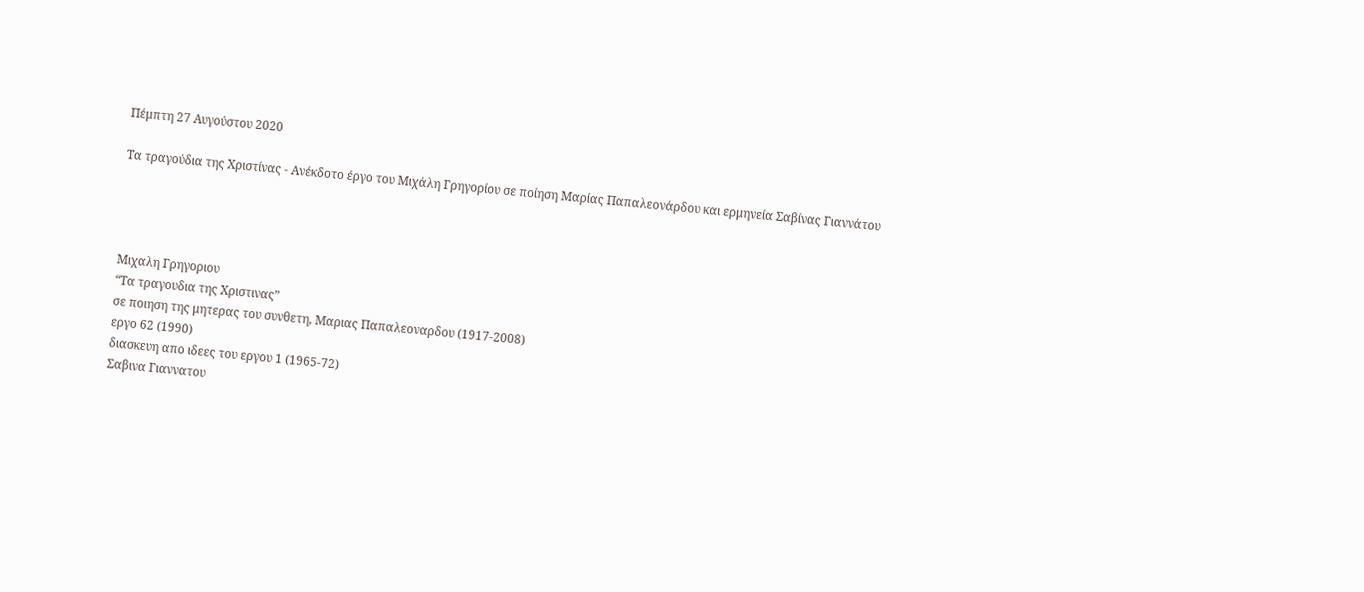Πέμπτη 27 Αυγούστου 2020

Τα τραγούδια της Χριστίνας - Ανέκδοτο έργο του Μιχάλη Γρηγορίου σε ποίηση Μαρίας Παπαλεονάρδου και ερμηνεία Σαβίνας Γιαννάτου




Μιχαλη Γρηγοριου
“Tα τραγουδια της Χριστινας”
σε ποιηση της μητερας του συνθετη, Μαριας Παπαλεοναρδου (1917-2008)
εργο 62 (1990)
διασκευη απο ιδεες του εργου 1 (1965-72)
Σαβινα Γιαννατου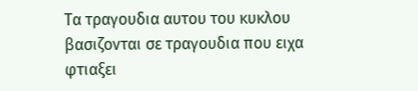Τα τραγουδια αυτου του κυκλου βασιζονται σε τραγουδια που ειχα φτιαξει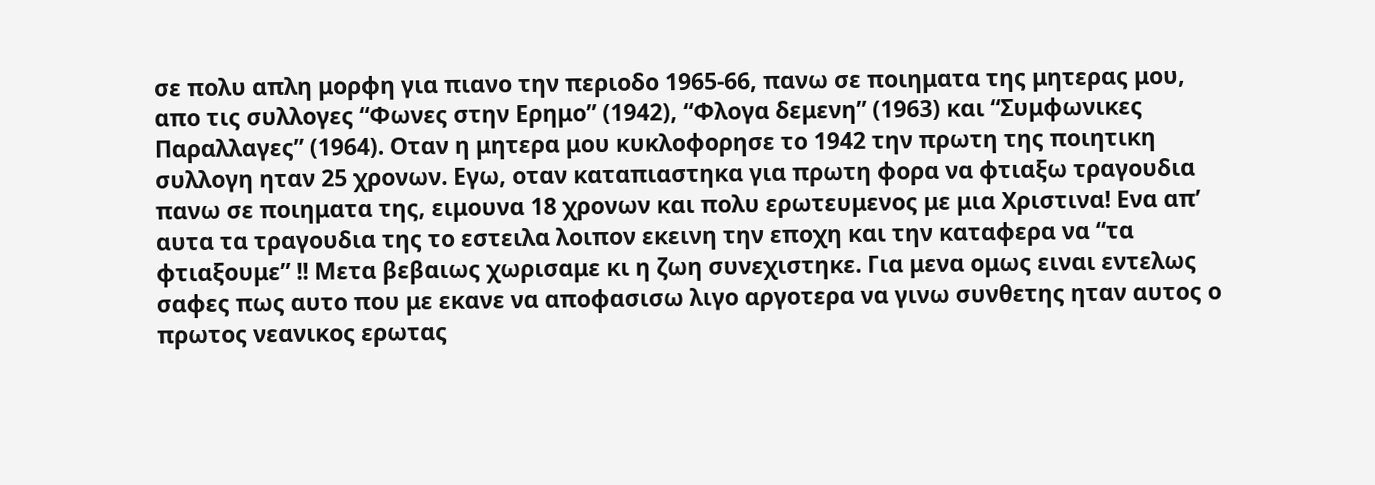σε πολυ απλη μορφη για πιανο την περιοδο 1965-66, πανω σε ποιηματα της μητερας μου, απο τις συλλογες “Φωνες στην Ερημο” (1942), “Φλογα δεμενη” (1963) και “Συμφωνικες Παραλλαγες” (1964). Οταν η μητερα μου κυκλοφορησε το 1942 την πρωτη της ποιητικη συλλογη ηταν 25 χρονων. Εγω, οταν καταπιαστηκα για πρωτη φορα να φτιαξω τραγουδια πανω σε ποιηματα της, ειμουνα 18 χρονων και πολυ ερωτευμενος με μια Χριστινα! Ενα απ’ αυτα τα τραγουδια της το εστειλα λοιπον εκεινη την εποχη και την καταφερα να “τα φτιαξουμε” !! Μετα βεβαιως χωρισαμε κι η ζωη συνεχιστηκε. Για μενα ομως ειναι εντελως σαφες πως αυτο που με εκανε να αποφασισω λιγο αργοτερα να γινω συνθετης ηταν αυτος ο πρωτος νεανικος ερωτας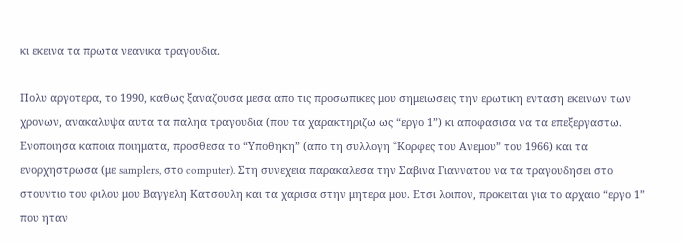κι εκεινα τα πρωτα νεανικα τραγουδια.

Πολυ αργοτερα, το 1990, καθως ξαναζουσα μεσα απο τις προσωπικες μου σημειωσεις την ερωτικη ενταση εκεινων των χρονων, ανακαλυψα αυτα τα παληα τραγουδια (που τα χαρακτηριζω ως “εργο 1”) κι αποφασισα να τα επεξεργαστω. Ενοποιησα καποια ποιηματα, προσθεσα το “Υποθηκη” (απο τη συλλογη “Koρφες του Ανεμου” του 1966) και τα ενορχηστρωσα (με samplers, στο computer). Στη συνεχεια παρακαλεσα την Σαβινα Γιαννατου να τα τραγουδησει στο στουντιο του φιλου μου Βαγγελη Κατσουλη και τα χαρισα στην μητερα μου. Ετσι λοιπον, προκειται για το αρχαιο “εργο 1” που ηταν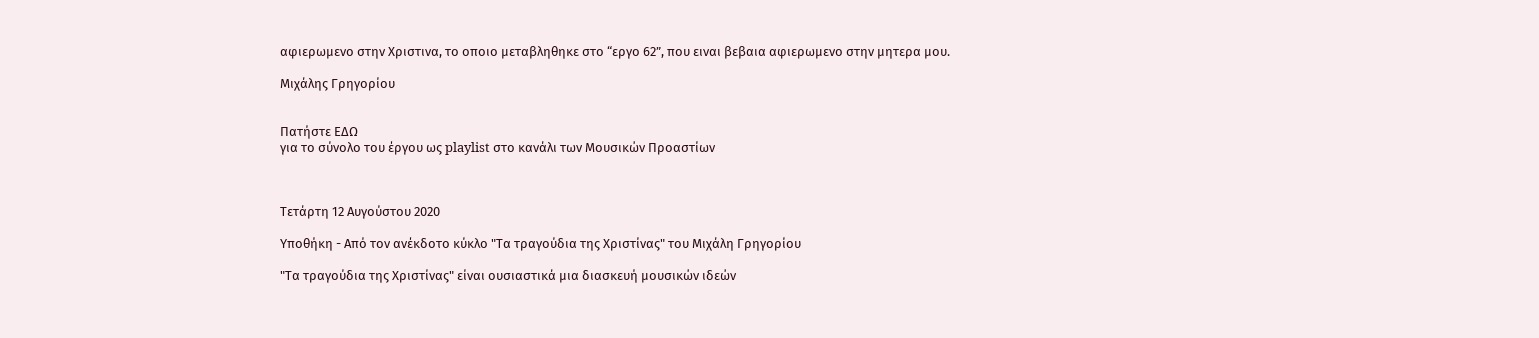αφιερωμενο στην Χριστινα, το οποιο μεταβληθηκε στο “εργο 62”, που ειναι βεβαια αφιερωμενο στην μητερα μου.

Μιχάλης Γρηγορίου


Πατήστε ΕΔΩ
για το σύνολο του έργου ως playlist στο κανάλι των Μουσικών Προαστίων



Τετάρτη 12 Αυγούστου 2020

Υποθήκη - Από τον ανέκδοτο κύκλο "Τα τραγούδια της Χριστίνας" του Μιχάλη Γρηγορίου

"Τα τραγούδια της Χριστίνας" είναι ουσιαστικά μια διασκευή μουσικών ιδεών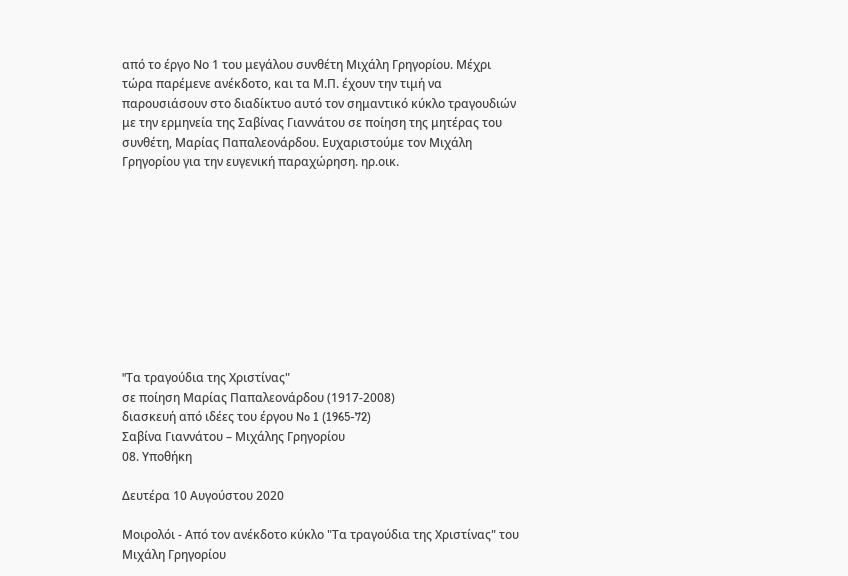από το έργο Νο 1 του μεγάλου συνθέτη Μιχάλη Γρηγορίου. Μέχρι τώρα παρέμενε ανέκδοτο, και τα Μ.Π. έχουν την τιμή να παρουσιάσουν στο διαδίκτυο αυτό τον σημαντικό κύκλο τραγουδιών με την ερμηνεία της Σαβίνας Γιαννάτου σε ποίηση της μητέρας του συνθέτη, Μαρίας Παπαλεονάρδου. Ευχαριστούμε τον Μιχάλη Γρηγορίου για την ευγενική παραχώρηση. ηρ.οικ.










"Tα τραγούδια της Χριστίνας"
σε ποίηση Μαρίας Παπαλεονάρδου (1917-2008)
διασκευή από ιδέες του έργου No 1 (1965-72)
Σαβίνα Γιαννάτου – Mιχάλης Γρηγορίου
08. Υποθήκη

Δευτέρα 10 Αυγούστου 2020

Μοιρολόι - Από τον ανέκδοτο κύκλο "Τα τραγούδια της Χριστίνας" του Μιχάλη Γρηγορίου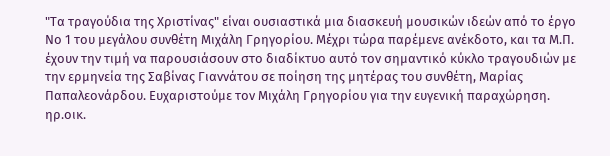"Τα τραγούδια της Χριστίνας" είναι ουσιαστικά μια διασκευή μουσικών ιδεών από το έργο Νο 1 του μεγάλου συνθέτη Μιχάλη Γρηγορίου. Μέχρι τώρα παρέμενε ανέκδοτο, και τα Μ.Π. έχουν την τιμή να παρουσιάσουν στο διαδίκτυο αυτό τον σημαντικό κύκλο τραγουδιών με την ερμηνεία της Σαβίνας Γιαννάτου σε ποίηση της μητέρας του συνθέτη, Μαρίας Παπαλεονάρδου. Ευχαριστούμε τον Μιχάλη Γρηγορίου για την ευγενική παραχώρηση. ηρ.οικ.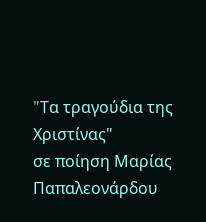"Tα τραγούδια της Χριστίνας"
σε ποίηση Μαρίας Παπαλεονάρδου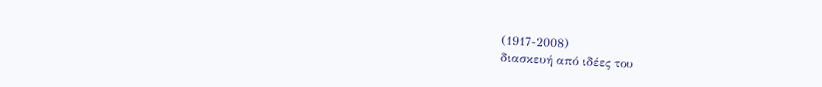(1917-2008)
διασκευή από ιδέες του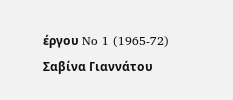έργου No 1 (1965-72)
Σαβίνα Γιαννάτου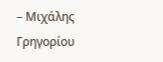– Mιχάλης Γρηγορίου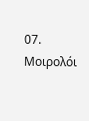07. Μοιρολόι